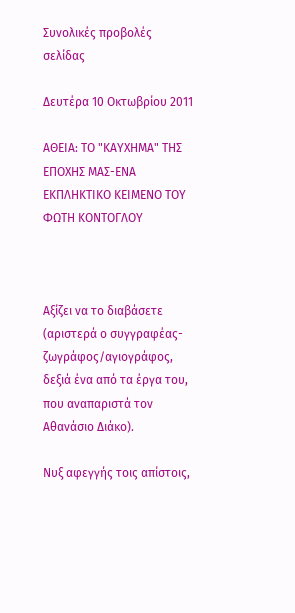Συνολικές προβολές σελίδας

Δευτέρα 10 Οκτωβρίου 2011

ΑΘΕΙΑ: ΤΟ "ΚΑΥΧΗΜΑ" ΤΗΣ ΕΠΟΧΗΣ ΜΑΣ-ΕΝΑ ΕΚΠΛΗΚΤΙΚΟ ΚΕΙΜΕΝΟ ΤΟΥ ΦΩΤΗ ΚΟΝΤΟΓΛΟΥ



Αξίζει να το διαβάσετε (αριστερά ο συγγραφέας-ζωγράφος/αγιογράφος, δεξιά ένα από τα έργα του, που αναπαριστά τον Αθανάσιο Διάκο).

Νυξ αφεγγής τοις απίστοις,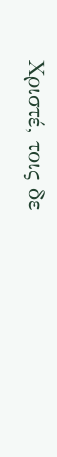Χριστέ, τοις δε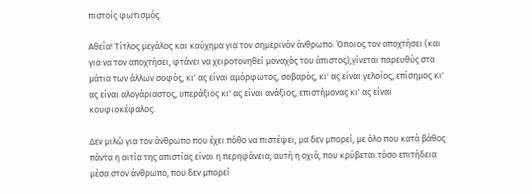πιστοίς φωτισμός.

Αθεΐα! Τίτλος μεγάλος και καύχημα για τον σημερινόν άνθρωπο. Όποιος τον αποχτήσει (και για να τον αποχτήσει, φτάνει να χειροτονηθεί μοναχός του άπιστος),γίνεται παρευθύς στα μάτια των άλλων σοφός, κι' ας είναι αμόρφωτος, σοβαρός, κι' ας είναι γελοίος, επίσημος κι' ας είναι αλογάριαστος, υπεράξιος κι' ας είναι ανάξιος, επιστήμονας κι' ας είναι κουφιοκέφαλος.

Δεν μιλώ για τον άνθρωπο που έχει πόθο να πιστέψει, μα δεν μπορεί, με όλο που κατά βάθος πάντα η αιτία της απιστίας είναι η περηφάνεια, αυτή η οχιά, που κρύβεται τόσο επιτήδεια μέσα στον άνθρωπο, που δεν μπορεί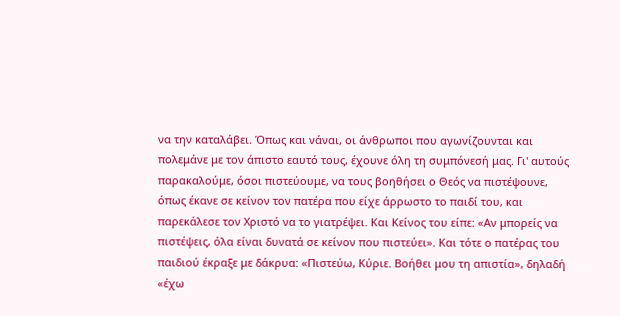να την καταλάβει. Όπως και νάναι, οι άνθρωποι που αγωνίζουνται και πολεμάνε με τον άπιστο εαυτό τους, έχουνε όλη τη συμπόνεσή μας. Γι' αυτούς παρακαλούμε, όσοι πιστεύουμε, να τους βοηθήσει ο Θεός να πιστέψουνε, όπως έκανε σε κείνον τον πατέρα που είχε άρρωστο το παιδί του, και παρεκάλεσε τον Χριστό να το γιατρέψει. Και Κείνος του είπε: «Αν μπορείς να πιστέψεις, όλα είναι δυνατά σε κείνον που πιστεύει». Και τότε ο πατέρας του παιδιού έκραξε με δάκρυα: «Πιστεύω, Κύριε. Βοήθει μου τη απιστία», δηλαδή «έχω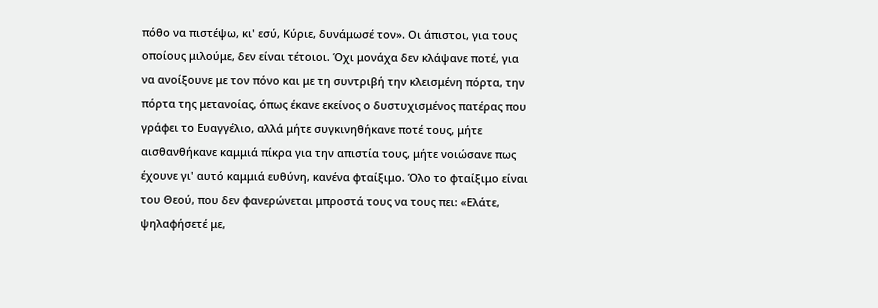πόθο να πιστέψω, κι' εσύ, Κύριε, δυνάμωσέ τον». Οι άπιστοι, για τους οποίους μιλούμε, δεν είναι τέτοιοι. Όχι μονάχα δεν κλάψανε ποτέ, για να ανοίξουνε με τον πόνο και με τη συντριβή την κλεισμένη πόρτα, την πόρτα της μετανοίας, όπως έκανε εκείνος ο δυστυχισμένος πατέρας που γράφει το Ευαγγέλιο, αλλά μήτε συγκινηθήκανε ποτέ τους, μήτε αισθανθήκανε καμμιά πίκρα για την απιστία τους, μήτε νοιώσανε πως έχουνε γι' αυτό καμμιά ευθύνη, κανένα φταίξιμο. Όλο το φταίξιμο είναι του Θεού, που δεν φανερώνεται μπροστά τους να τους πει: «Ελάτε, ψηλαφήσετέ με,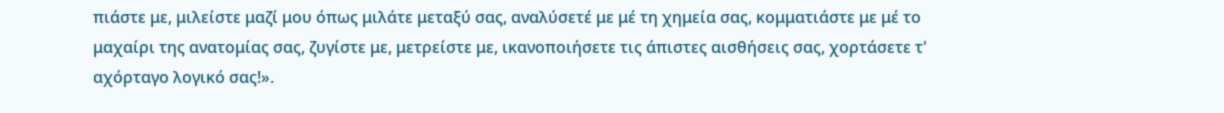πιάστε με, μιλείστε μαζί μου όπως μιλάτε μεταξύ σας, αναλύσετέ με μέ τη χημεία σας, κομματιάστε με μέ το μαχαίρι της ανατομίας σας, ζυγίστε με, μετρείστε με, ικανοποιήσετε τις άπιστες αισθήσεις σας, χορτάσετε τ' αχόρταγο λογικό σας!».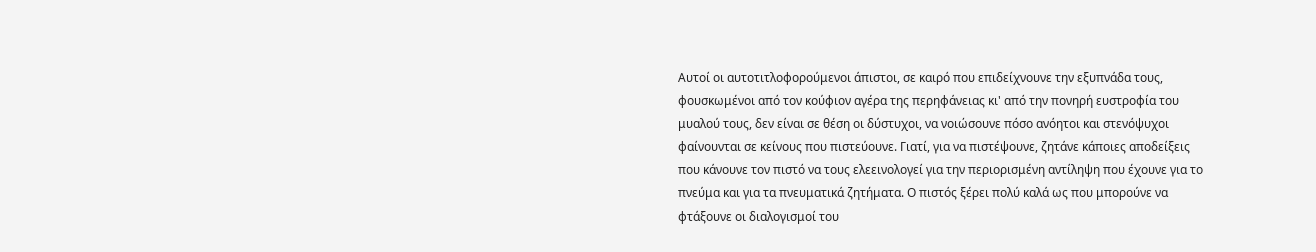Αυτοί οι αυτοτιτλοφορούμενοι άπιστοι, σε καιρό που επιδείχνουνε την εξυπνάδα τους, φουσκωμένοι από τον κούφιον αγέρα της περηφάνειας κι' από την πονηρή ευστροφία του μυαλού τους, δεν είναι σε θέση οι δύστυχοι, να νοιώσουνε πόσο ανόητοι και στενόψυχοι φαίνουνται σε κείνους που πιστεύουνε. Γιατί, για να πιστέψουνε, ζητάνε κάποιες αποδείξεις που κάνουνε τον πιστό να τους ελεεινολογεί για την περιορισμένη αντίληψη που έχουνε για το πνεύμα και για τα πνευματικά ζητήματα. Ο πιστός ξέρει πολύ καλά ως που μπορούνε να φτάξουνε οι διαλογισμοί του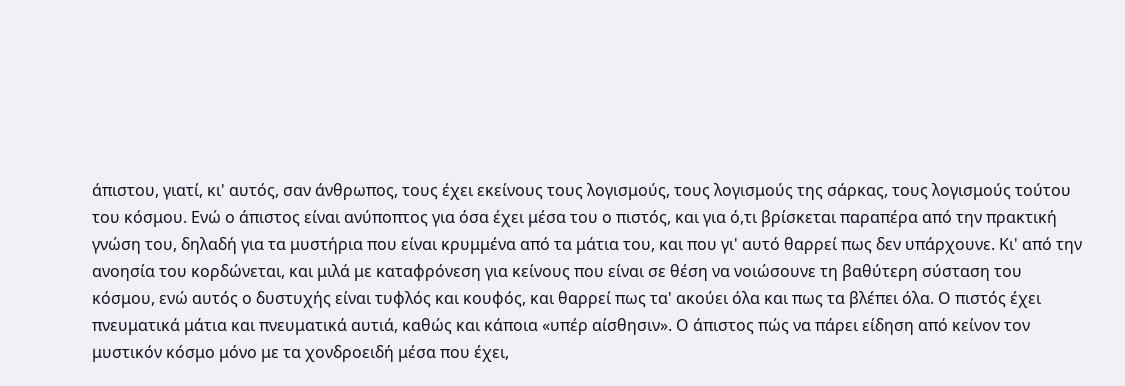άπιστου, γιατί, κι' αυτός, σαν άνθρωπος, τους έχει εκείνους τους λογισμούς, τους λογισμούς της σάρκας, τους λογισμούς τούτου του κόσμου. Ενώ ο άπιστος είναι ανύποπτος για όσα έχει μέσα του ο πιστός, και για ό,τι βρίσκεται παραπέρα από την πρακτική γνώση του, δηλαδή για τα μυστήρια που είναι κρυμμένα από τα μάτια του, και που γι' αυτό θαρρεί πως δεν υπάρχουνε. Κι' από την ανοησία του κορδώνεται, και μιλά με καταφρόνεση για κείνους που είναι σε θέση να νοιώσουνε τη βαθύτερη σύσταση του κόσμου, ενώ αυτός ο δυστυχής είναι τυφλός και κουφός, και θαρρεί πως τα' ακούει όλα και πως τα βλέπει όλα. Ο πιστός έχει πνευματικά μάτια και πνευματικά αυτιά, καθώς και κάποια «υπέρ αίσθησιν». Ο άπιστος πώς να πάρει είδηση από κείνον τον μυστικόν κόσμο μόνο με τα χονδροειδή μέσα που έχει,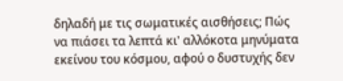δηλαδή με τις σωματικές αισθήσεις; Πώς να πιάσει τα λεπτά κι' αλλόκοτα μηνύματα εκείνου του κόσμου, αφού ο δυστυχής δεν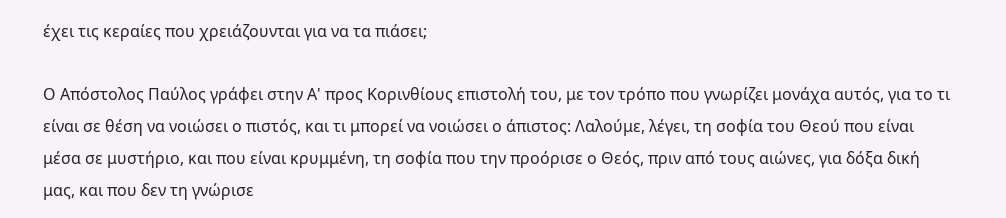έχει τις κεραίες που χρειάζουνται για να τα πιάσει;

Ο Απόστολος Παύλος γράφει στην Α' προς Κορινθίους επιστολή του, με τον τρόπο που γνωρίζει μονάχα αυτός, για το τι είναι σε θέση να νοιώσει ο πιστός, και τι μπορεί να νοιώσει ο άπιστος: Λαλούμε, λέγει, τη σοφία του Θεού που είναι μέσα σε μυστήριο, και που είναι κρυμμένη, τη σοφία που την προόρισε ο Θεός, πριν από τους αιώνες, για δόξα δική μας, και που δεν τη γνώρισε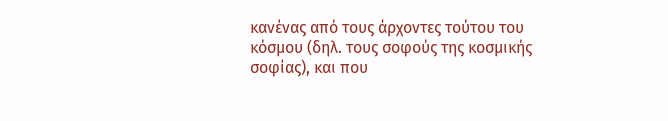κανένας από τους άρχοντες τούτου του κόσμου (δηλ. τους σοφούς της κοσμικής σοφίας), και που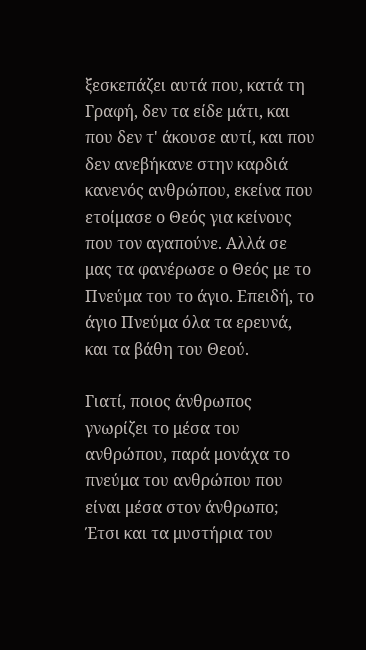ξεσκεπάζει αυτά που, κατά τη Γραφή, δεν τα είδε μάτι, και που δεν τ' άκουσε αυτί, και που δεν ανεβήκανε στην καρδιά κανενός ανθρώπου, εκείνα που ετοίμασε ο Θεός για κείνους που τον αγαπούνε. Αλλά σε μας τα φανέρωσε ο Θεός με το Πνεύμα του το άγιο. Επειδή, το άγιο Πνεύμα όλα τα ερευνά, και τα βάθη του Θεού.

Γιατί, ποιος άνθρωπος γνωρίζει το μέσα του ανθρώπου, παρά μονάχα το πνεύμα του ανθρώπου που είναι μέσα στον άνθρωπο; Έτσι και τα μυστήρια του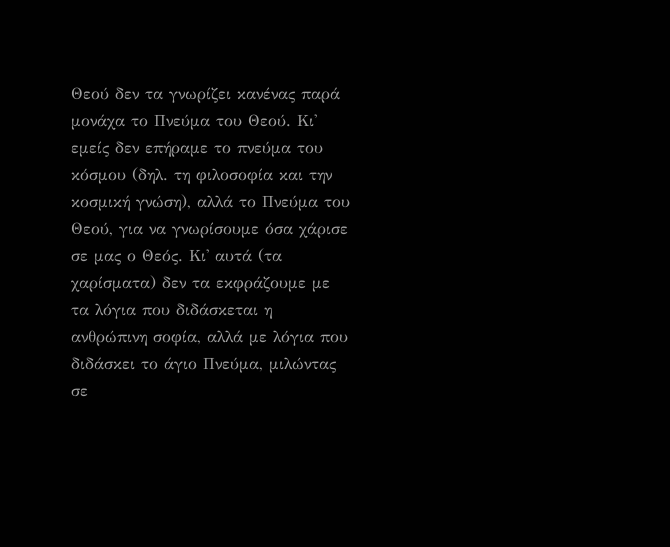Θεού δεν τα γνωρίζει κανένας παρά μονάχα το Πνεύμα του Θεού. Κι' εμείς δεν επήραμε το πνεύμα του κόσμου (δηλ. τη φιλοσοφία και την κοσμική γνώση), αλλά το Πνεύμα του Θεού, για να γνωρίσουμε όσα χάρισε σε μας ο Θεός. Κι' αυτά (τα χαρίσματα) δεν τα εκφράζουμε με τα λόγια που διδάσκεται η ανθρώπινη σοφία, αλλά με λόγια που διδάσκει το άγιο Πνεύμα, μιλώντας σε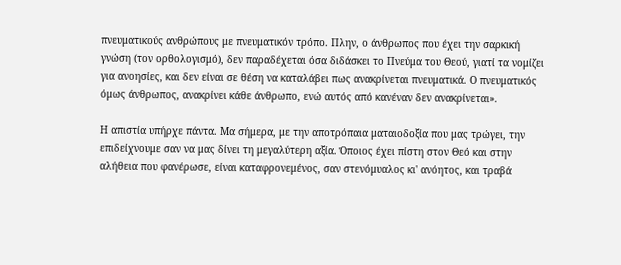πνευματικούς ανθρώπους με πνευματικόν τρόπο. Πλην, ο άνθρωπος που έχει την σαρκική γνώση (τον ορθολογισμό), δεν παραδέχεται όσα διδάσκει το Πνεύμα του Θεού, γιατί τα νομίζει για ανοησίες, και δεν είναι σε θέση να καταλάβει πως ανακρίνεται πνευματικά. Ο πνευματικός όμως άνθρωπος, ανακρίνει κάθε άνθρωπο, ενώ αυτός από κανέναν δεν ανακρίνεται».

Η απιστία υπήρχε πάντα. Μα σήμερα, με την αποτρόπαια ματαιοδοξία που μας τρώγει, την επιδείχνουμε σαν να μας δίνει τη μεγαλύτερη αξία. Όποιος έχει πίστη στον Θεό και στην αλήθεια που φανέρωσε, είναι καταφρονεμένος, σαν στενόμυαλος κι' ανόητος, και τραβά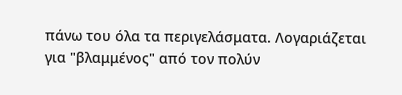πάνω του όλα τα περιγελάσματα. Λογαριάζεται για "βλαμμένος" από τον πολύν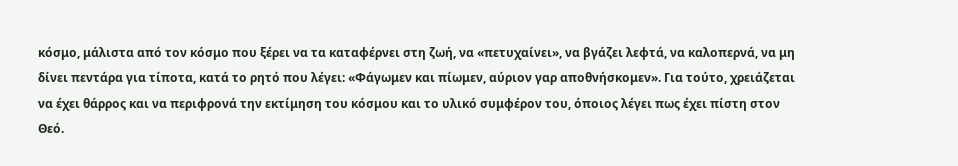κόσμο, μάλιστα από τον κόσμο που ξέρει να τα καταφέρνει στη ζωή, να «πετυχαίνει», να βγάζει λεφτά, να καλοπερνά, να μη δίνει πεντάρα για τίποτα, κατά το ρητό που λέγει: «Φάγωμεν και πίωμεν, αύριον γαρ αποθνήσκομεν». Για τούτο, χρειάζεται να έχει θάρρος και να περιφρονά την εκτίμηση του κόσμου και το υλικό συμφέρον του, όποιος λέγει πως έχει πίστη στον Θεό.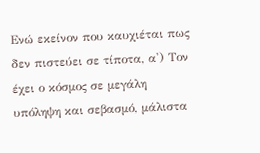Ενώ εκείνον που καυχιέται πως δεν πιστεύει σε τίποτα, α') Τον έχει ο κόσμος σε μεγάλη υπόληψη και σεβασμό, μάλιστα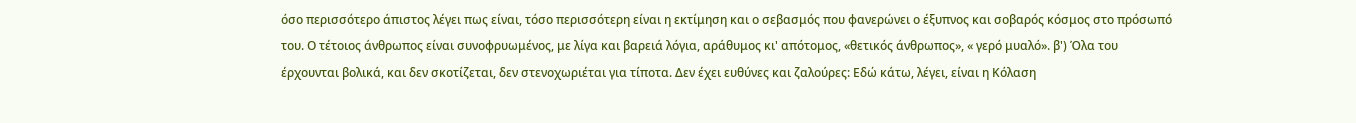όσο περισσότερο άπιστος λέγει πως είναι, τόσο περισσότερη είναι η εκτίμηση και ο σεβασμός που φανερώνει ο έξυπνος και σοβαρός κόσμος στο πρόσωπό του. Ο τέτοιος άνθρωπος είναι συνοφρυωμένος, με λίγα και βαρειά λόγια, αράθυμος κι' απότομος, «θετικός άνθρωπος», « γερό μυαλό». β') Όλα του έρχουνται βολικά, και δεν σκοτίζεται, δεν στενοχωριέται για τίποτα. Δεν έχει ευθύνες και ζαλούρες: Εδώ κάτω, λέγει, είναι η Κόλαση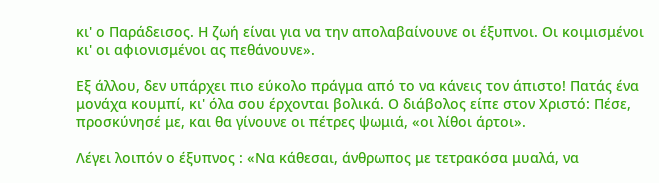κι' ο Παράδεισος. Η ζωή είναι για να την απολαβαίνουνε οι έξυπνοι. Οι κοιμισμένοι κι' οι αφιονισμένοι ας πεθάνουνε».

Εξ άλλου, δεν υπάρχει πιο εύκολο πράγμα από το να κάνεις τον άπιστο! Πατάς ένα μονάχα κουμπί, κι' όλα σου έρχονται βολικά. Ο διάβολος είπε στον Χριστό: Πέσε, προσκύνησέ με, και θα γίνουνε οι πέτρες ψωμιά, «οι λίθοι άρτοι».

Λέγει λοιπόν ο έξυπνος : «Να κάθεσαι, άνθρωπος με τετρακόσα μυαλά, να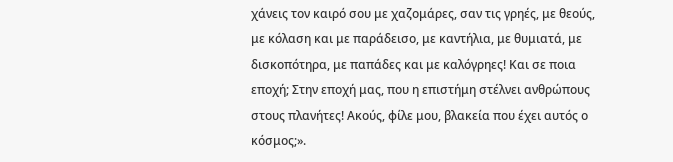χάνεις τον καιρό σου με χαζομάρες, σαν τις γρηές, με θεούς, με κόλαση και με παράδεισο, με καντήλια, με θυμιατά, με δισκοπότηρα, με παπάδες και με καλόγρηες! Και σε ποια εποχή; Στην εποχή μας, που η επιστήμη στέλνει ανθρώπους στους πλανήτες! Ακούς, φίλε μου, βλακεία που έχει αυτός ο κόσμος;».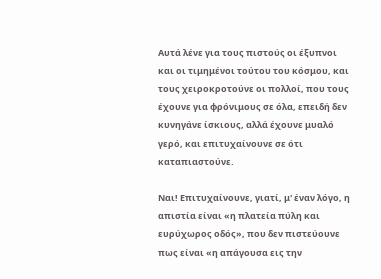Αυτά λένε για τους πιστούς οι έξυπνοι και οι τιμημένοι τούτου του κόσμου, και τους χειροκροτούνε οι πολλοί, που τους έχουνε για φρόνιμους σε όλα, επειδή δεν κυνηγάνε ίσκιους, αλλά έχουνε μυαλό γερό, και επιτυχαίνουνε σε ότι καταπιαστούνε.

Ναι! Επιτυχαίνουνε, γιατί, μ' έναν λόγο, η απιστία είναι «η πλατεία πύλη και ευρύχωρος οδός», που δεν πιστεύουνε πως είναι «η απάγουσα εις την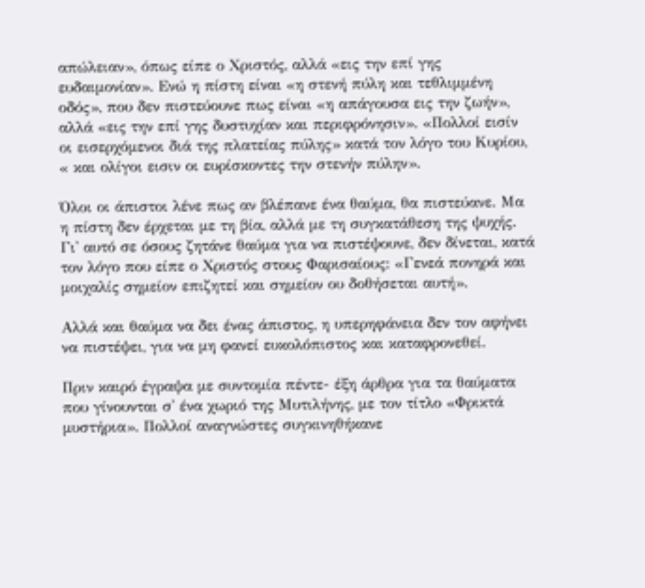απώλειαν», όπως είπε ο Χριστός, αλλά «εις την επί γης ευδαιμονίαν». Ενώ η πίστη είναι «η στενή πύλη και τεθλιμμένη οδός», που δεν πιστεύουνε πως είναι «η απάγουσα εις την ζωήν», αλλά «εις την επί γης δυστυχίαν και περιφρόνησιν». «Πολλοί εισίν οι εισερχόμενοι διά της πλατείας πύλης» κατά τον λόγο του Κυρίου, « και ολίγοι εισιν οι ευρίσκοντες την στενήν πύλην».

Όλοι οι άπιστοι λένε πως αν βλέπανε ένα θαύμα, θα πιστεύανε. Μα η πίστη δεν έρχεται με τη βία, αλλά με τη συγκατάθεση της ψυχής. Γι' αυτό σε όσους ζητάνε θαύμα για να πιστέψουνε, δεν δίνεται, κατά τον λόγο που είπε ο Χριστός στους Φαρισαίους: «Γενεά πονηρά και μοιχαλίς σημείον επιζητεί και σημείον ου δοθήσεται αυτή».

Αλλά και θαύμα να δει ένας άπιστος, η υπερηφάνεια δεν τον αφήνει να πιστέψει, για να μη φανεί ευκολόπιστος και καταφρονεθεί.

Πριν καιρό έγραψα με συντομία πέντε- έξη άρθρα για τα θαύματα που γίνουνται σ' ένα χωριό της Μυτιλήνης, με τον τίτλο «Φρικτά μυστήρια». Πολλοί αναγνώστες συγκινηθήκανε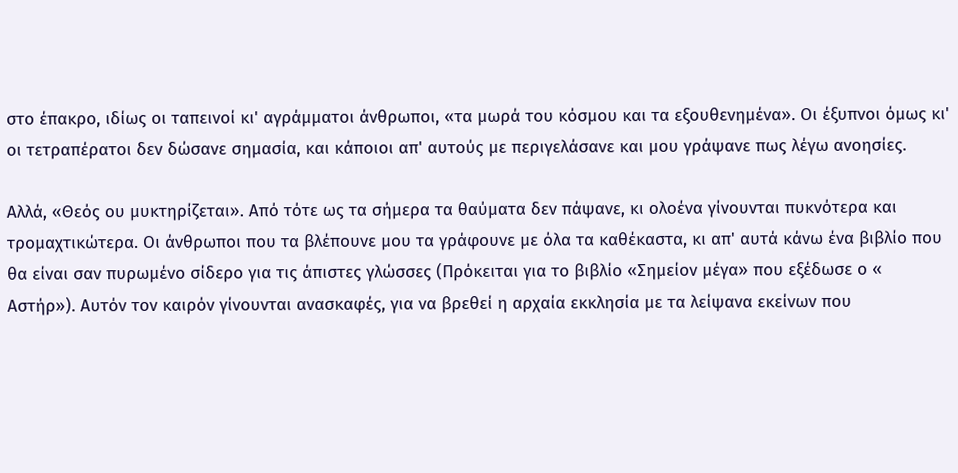στο έπακρο, ιδίως οι ταπεινοί κι' αγράμματοι άνθρωποι, «τα μωρά του κόσμου και τα εξουθενημένα». Οι έξυπνοι όμως κι' οι τετραπέρατοι δεν δώσανε σημασία, και κάποιοι απ' αυτούς με περιγελάσανε και μου γράψανε πως λέγω ανοησίες.

Αλλά, «Θεός ου μυκτηρίζεται». Από τότε ως τα σήμερα τα θαύματα δεν πάψανε, κι ολοένα γίνουνται πυκνότερα και τρομαχτικώτερα. Οι άνθρωποι που τα βλέπουνε μου τα γράφουνε με όλα τα καθέκαστα, κι απ' αυτά κάνω ένα βιβλίο που θα είναι σαν πυρωμένο σίδερο για τις άπιστες γλώσσες (Πρόκειται για το βιβλίο «Σημείον μέγα» που εξέδωσε ο « Αστήρ»). Αυτόν τον καιρόν γίνουνται ανασκαφές, για να βρεθεί η αρχαία εκκλησία με τα λείψανα εκείνων που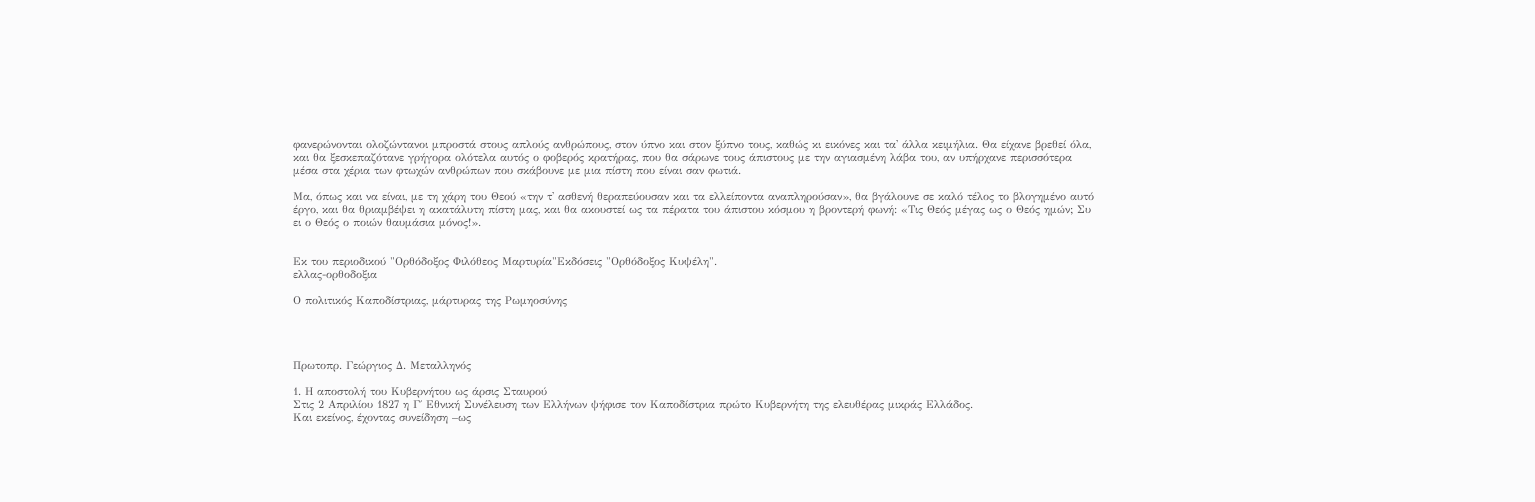φανερώνονται ολοζώντανοι μπροστά στους απλούς ανθρώπους, στον ύπνο και στον ξύπνο τους, καθώς κι εικόνες και τα' άλλα κειμήλια. Θα είχανε βρεθεί όλα, και θα ξεσκεπαζότανε γρήγορα ολότελα αυτός ο φοβερός κρατήρας, που θα σάρωνε τους άπιστους με την αγιασμένη λάβα του, αν υπήρχανε περισσότερα μέσα στα χέρια των φτωχών ανθρώπων που σκάβουνε με μια πίστη που είναι σαν φωτιά.

Μα, όπως και να είναι, με τη χάρη του Θεού «την τ' ασθενή θεραπεύουσαν και τα ελλείποντα αναπληρούσαν», θα βγάλουνε σε καλό τέλος το βλογημένο αυτό έργο, και θα θριαμβέψει η ακατάλυτη πίστη μας, και θα ακουστεί ως τα πέρατα του άπιστου κόσμου η βροντερή φωνή: «Τις Θεός μέγας ως ο Θεός ημών; Συ ει ο Θεός ο ποιών θαυμάσια μόνος!».


Εκ του περιοδικού "Ορθόδοξος Φιλόθεος Μαρτυρία"Εκδόσεις "Ορθόδοξος Κυψέλη".
ελλας-ορθοδοξια

Ο πολιτικός Καποδίστριας, μάρτυρας της Ρωμηοσύνης




Πρωτοπρ. Γεώργιος Δ. Μεταλληνός

1. Η αποστολή του Κυβερνήτου ως άρσις Σταυρού
Στις 2 Απριλίου 1827 η Γ΄ Εθνική Συνέλευση των Ελλήνων ψήφισε τον Καποδίστρια πρώτο Κυβερνήτη της ελευθέρας μικράς Ελλάδος.
Και εκείνος, έχοντας συνείδηση –ως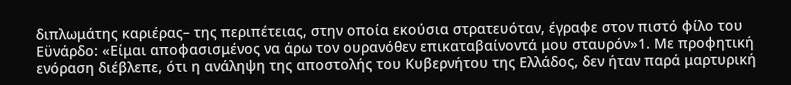διπλωμάτης καριέρας– της περιπέτειας, στην οποία εκούσια στρατευόταν, έγραφε στον πιστό φίλο του Εϋνάρδο: «Είμαι αποφασισμένος να άρω τον ουρανόθεν επικαταβαίνοντά μου σταυρόν»1. Με προφητική ενόραση διέβλεπε, ότι η ανάληψη της αποστολής του Κυβερνήτου της Ελλάδος, δεν ήταν παρά μαρτυρική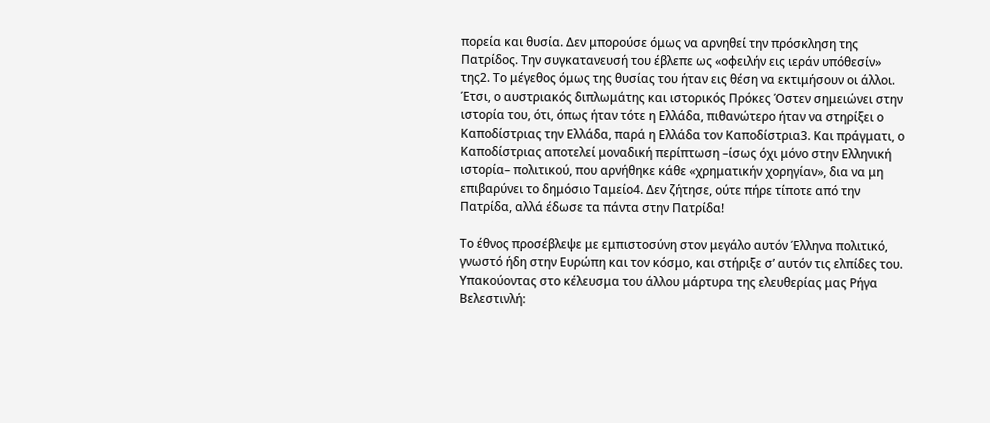πορεία και θυσία. Δεν μπορούσε όμως να αρνηθεί την πρόσκληση της Πατρίδος. Την συγκατανευσή του έβλεπε ως «οφειλήν εις ιεράν υπόθεσίν» της2. Το μέγεθος όμως της θυσίας του ήταν εις θέση να εκτιμήσουν οι άλλοι. Έτσι, ο αυστριακός διπλωμάτης και ιστορικός Πρόκες Όστεν σημειώνει στην ιστορία του, ότι, όπως ήταν τότε η Ελλάδα, πιθανώτερο ήταν να στηρίξει ο Καποδίστριας την Ελλάδα, παρά η Ελλάδα τον Καποδίστρια3. Και πράγματι, ο Καποδίστριας αποτελεί μοναδική περίπτωση –ίσως όχι μόνο στην Ελληνική ιστορία– πολιτικού, που αρνήθηκε κάθε «χρηματικήν χορηγίαν», δια να μη επιβαρύνει το δημόσιο Ταμείο4. Δεν ζήτησε, ούτε πήρε τίποτε από την Πατρίδα, αλλά έδωσε τα πάντα στην Πατρίδα!

Το έθνος προσέβλεψε με εμπιστοσύνη στον μεγάλο αυτόν Έλληνα πολιτικό, γνωστό ήδη στην Ευρώπη και τον κόσμο, και στήριξε σ’ αυτόν τις ελπίδες του. Υπακούοντας στο κέλευσμα του άλλου μάρτυρα της ελευθερίας μας Ρήγα Βελεστινλή: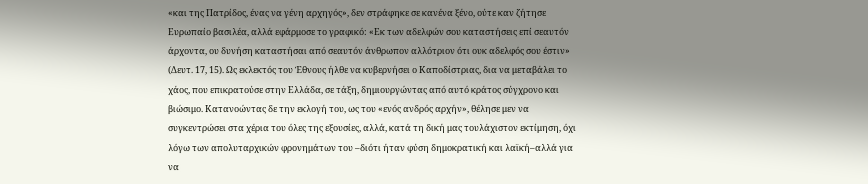«και της Πατρίδος, ένας να γένη αρχηγός», δεν στράφηκε σε κανένα ξένο, ούτε καν ζήτησε Ευρωπαίο βασιλέα, αλλά εφάρμοσε το γραφικό: «Εκ των αδελφών σου καταστήσεις επί σεαυτόν άρχοντα, ου δυνήση καταστήσαι από σεαυτόν άνθρωπον αλλότριον ότι ουκ αδελφός σου έστιν» (Δευτ. 17, 15). Ως εκλεκτός του Έθνους ήλθε να κυβερνήσει ο Καποδίστριας, δια να μεταβάλει το χάος, που επικρατούσε στην Ελλάδα, σε τάξη, δημιουργώντας από αυτό κράτος σύγχρονο και βιώσιμο. Κατανοώντας δε την εκλογή του, ως του «ενός ανδρός αρχήν», θέλησε μεν να συγκεντρώσει στα χέρια του όλες της εξουσίες, αλλά, κατά τη δική μας τουλάχιστον εκτίμηση, όχι λόγω των απολυταρχικών φρονημάτων του –διότι ήταν φύση δημοκρατική και λαϊκή–αλλά για να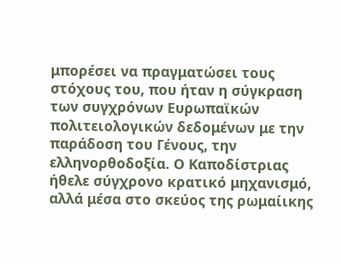μπορέσει να πραγματώσει τους στόχους του, που ήταν η σύγκραση των συγχρόνων Ευρωπαϊκών πολιτειολογικών δεδομένων με την παράδοση του Γένους, την ελληνορθοδοξία. Ο Καποδίστριας ήθελε σύγχρονο κρατικό μηχανισμό, αλλά μέσα στο σκεύος της ρωμαίικης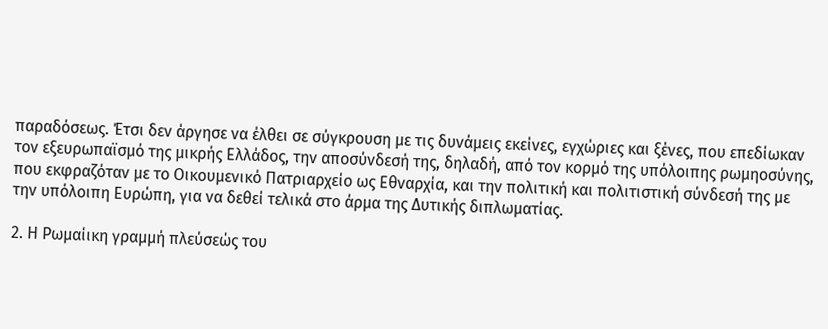παραδόσεως. Έτσι δεν άργησε να έλθει σε σύγκρουση με τις δυνάμεις εκείνες, εγχώριες και ξένες, που επεδίωκαν τον εξευρωπαϊσμό της μικρής Ελλάδος, την αποσύνδεσή της, δηλαδή, από τον κορμό της υπόλοιπης ρωμηοσύνης, που εκφραζόταν με το Οικουμενικό Πατριαρχείο ως Εθναρχία, και την πολιτική και πολιτιστική σύνδεσή της με την υπόλοιπη Ευρώπη, για να δεθεί τελικά στο άρμα της Δυτικής διπλωματίας.

2. Η Ρωμαίικη γραμμή πλεύσεώς του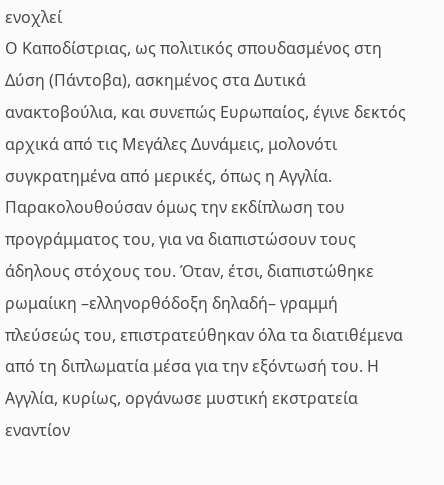ενοχλεί
Ο Καποδίστριας, ως πολιτικός σπουδασμένος στη Δύση (Πάντοβα), ασκημένος στα Δυτικά ανακτοβούλια, και συνεπώς Ευρωπαίος, έγινε δεκτός αρχικά από τις Μεγάλες Δυνάμεις, μολονότι συγκρατημένα από μερικές, όπως η Αγγλία. Παρακολουθούσαν όμως την εκδίπλωση του προγράμματος του, για να διαπιστώσουν τους άδηλους στόχους του. Όταν, έτσι, διαπιστώθηκε ρωμαίικη –ελληνορθόδοξη δηλαδή– γραμμή πλεύσεώς του, επιστρατεύθηκαν όλα τα διατιθέμενα από τη διπλωματία μέσα για την εξόντωσή του. Η Αγγλία, κυρίως, οργάνωσε μυστική εκστρατεία εναντίον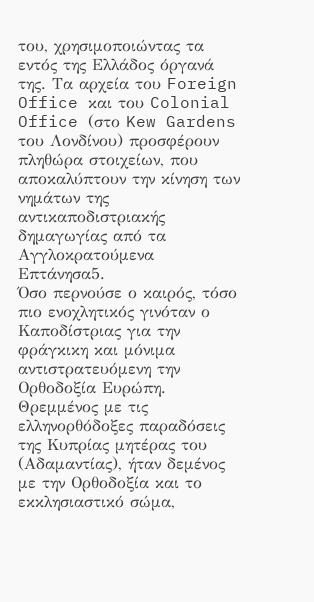του, χρησιμοποιώντας τα εντός της Ελλάδος όργανά της. Τα αρχεία του Foreign Office και του Colonial Office (στο Kew Gardens του Λονδίνου) προσφέρουν πληθώρα στοιχείων, που αποκαλύπτουν την κίνηση των νημάτων της αντικαποδιστριακής δημαγωγίας από τα Αγγλοκρατούμενα Επτάνησα5.
Όσο περνούσε ο καιρός, τόσο πιο ενοχλητικός γινόταν ο Καποδίστριας για την φράγκικη και μόνιμα αντιστρατευόμενη την Ορθοδοξία Ευρώπη. Θρεμμένος με τις ελληνορθόδοξες παραδόσεις της Κυπρίας μητέρας του (Αδαμαντίας), ήταν δεμένος με την Ορθοδοξία και το εκκλησιαστικό σώμα,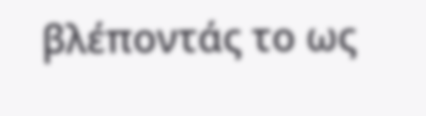βλέποντάς το ως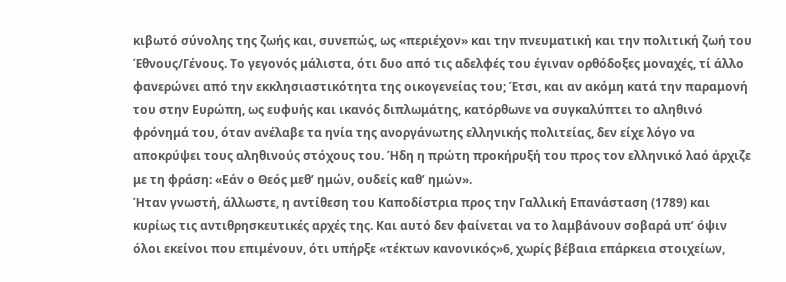κιβωτό σύνολης της ζωής και, συνεπώς, ως «περιέχον» και την πνευματική και την πολιτική ζωή του Έθνους/Γένους. Το γεγονός μάλιστα, ότι δυο από τις αδελφές του έγιναν ορθόδοξες μοναχές, τί άλλο φανερώνει από την εκκλησιαστικότητα της οικογενείας του; Έτσι, και αν ακόμη κατά την παραμονή του στην Ευρώπη, ως ευφυής και ικανός διπλωμάτης, κατόρθωνε να συγκαλύπτει το αληθινό φρόνημά του, όταν ανέλαβε τα ηνία της ανοργάνωτης ελληνικής πολιτείας, δεν είχε λόγο να αποκρύψει τους αληθινούς στόχους του. Ήδη η πρώτη προκήρυξή του προς τον ελληνικό λαό άρχιζε με τη φράση: «Εάν ο Θεός μεθ’ ημών, ουδείς καθ’ ημών».
Ήταν γνωστή, άλλωστε, η αντίθεση του Καποδίστρια προς την Γαλλική Επανάσταση (1789) και κυρίως τις αντιθρησκευτικές αρχές της. Και αυτό δεν φαίνεται να το λαμβάνουν σοβαρά υπ’ όψιν όλοι εκείνοι που επιμένουν, ότι υπήρξε «τέκτων κανονικός»6, χωρίς βέβαια επάρκεια στοιχείων,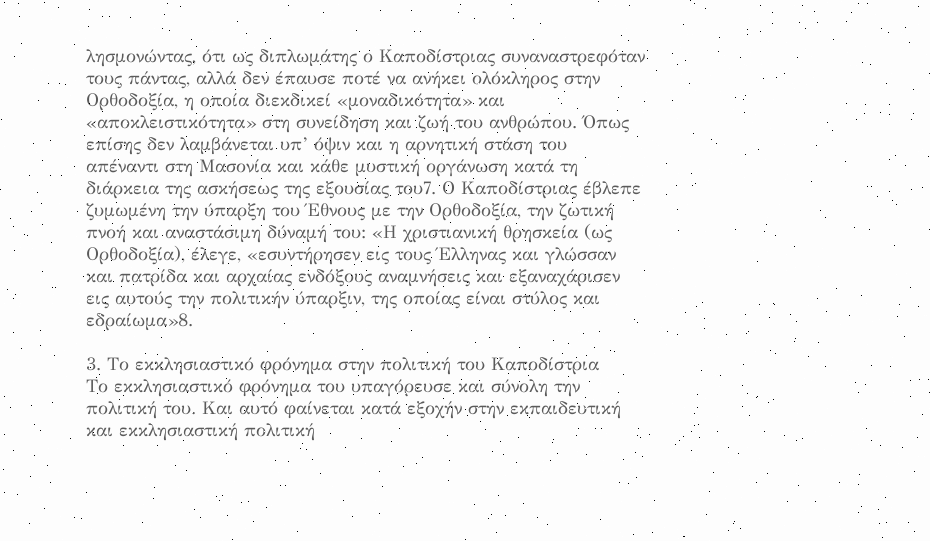λησμονώντας, ότι ως διπλωμάτης ο Καποδίστριας συναναστρεφόταν τους πάντας, αλλά δεν έπαυσε ποτέ να ανήκει ολόκληρος στην Ορθοδοξία, η οποία διεκδικεί «μοναδικότητα» και «αποκλειστικότητα» στη συνείδηση και ζωή του ανθρώπου. Όπως επίσης δεν λαμβάνεται υπ’ όψιν και η αρνητική στάση του απέναντι στη Μασονία και κάθε μυστική οργάνωση κατά τη διάρκεια της ασκήσεως της εξουσίας του7. Ο Καποδίστριας έβλεπε ζυμωμένη την ύπαρξη του Έθνους με την Ορθοδοξία, την ζωτική πνοή και αναστάσιμη δύναμή του: «Η χριστιανική θρησκεία (ως Ορθοδοξία), έλεγε, «εσυντήρησεν εις τους Έλληνας και γλώσσαν και πατρίδα και αρχαίας ενδόξους αναμνήσεις και εξαναχάρισεν εις αυτούς την πολιτικήν ύπαρξιν, της οποίας είναι στύλος και εδραίωμα»8.

3. Το εκκλησιαστικό φρόνημα στην πολιτική του Καποδίστρια
Το εκκλησιαστικό φρόνημα του υπαγόρευσε και σύνολη την πολιτική του. Και αυτό φαίνεται κατά εξοχήν στην εκπαιδευτική και εκκλησιαστική πολιτική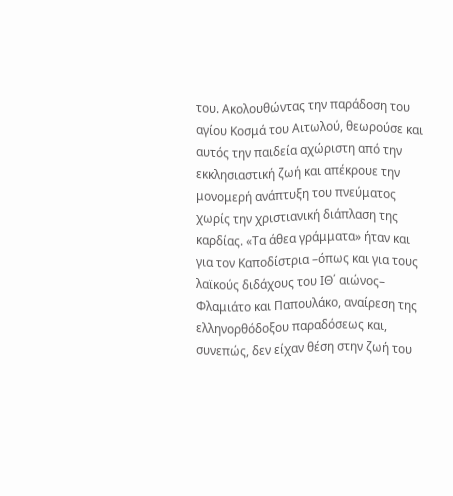του. Ακολουθώντας την παράδοση του αγίου Κοσμά του Αιτωλού, θεωρούσε και αυτός την παιδεία αχώριστη από την εκκλησιαστική ζωή και απέκρουε την μονομερή ανάπτυξη του πνεύματος χωρίς την χριστιανική διάπλαση της καρδίας. «Τα άθεα γράμματα» ήταν και για τον Καποδίστρια –όπως και για τους λαϊκούς διδάχους του ΙΘ΄ αιώνος– Φλαμιάτο και Παπουλάκο, αναίρεση της ελληνορθόδοξου παραδόσεως και, συνεπώς, δεν είχαν θέση στην ζωή του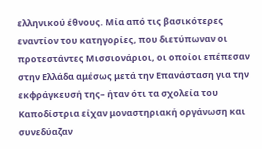ελληνικού έθνους. Μία από τις βασικότερες εναντίον του κατηγορίες, που διετύπωναν οι προτεστάντες Μισσιονάριοι, οι οποίοι επέπεσαν στην Ελλάδα αμέσως μετά την Επανάσταση για την εκφράγκευσή της– ήταν ότι τα σχολεία του Καποδίστρια είχαν μοναστηριακή οργάνωση και συνεδύαζαν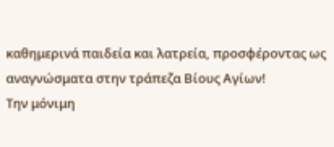καθημερινά παιδεία και λατρεία, προσφέροντας ως αναγνώσματα στην τράπεζα Βίους Αγίων!
Την μόνιμη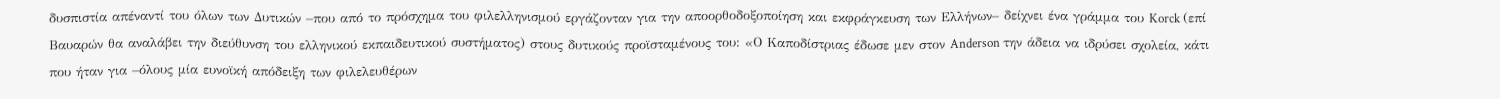δυσπιστία απέναντί του όλων των Δυτικών –που από το πρόσχημα του φιλελληνισμού εργάζονταν για την αποορθοδοξοποίηση και εκφράγκευση των Ελλήνων– δείχνει ένα γράμμα του Korck (επί Βαυαρών θα αναλάβει την διεύθυνση του ελληνικού εκπαιδευτικού συστήματος) στους δυτικούς προϊσταμένους του: «Ο Καποδίστριας έδωσε μεν στον Anderson την άδεια να ιδρύσει σχολεία, κάτι που ήταν για –όλους μία ευνοϊκή απόδειξη των φιλελευθέρων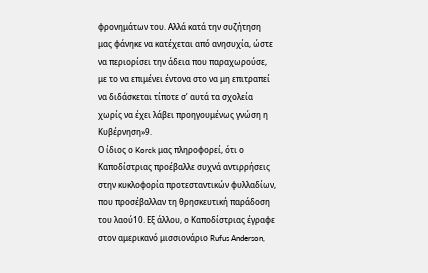φρονημάτων του. Αλλά κατά την συζήτηση μας φάνηκε να κατέχεται από ανησυχία, ώστε να περιορίσει την άδεια που παραχωρούσε, με το να επιμένει έντονα στο να μη επιτραπεί να διδάσκεται τίποτε σ’ αυτά τα σχολεία χωρίς να έχει λάβει προηγουμένως γνώση η Κυβέρνηση»9.
Ο ίδιος ο Korck μας πληροφορεί, ότι ο Καποδίστριας προέβαλλε συχνά αντιρρήσεις στην κυκλοφορία προτεσταντικών φυλλαδίων, που προσέβαλλαν τη θρησκευτική παράδοση του λαού10. Εξ άλλου, ο Καποδίστριας έγραφε στον αμερικανό μισσιονάριο Rufus Anderson,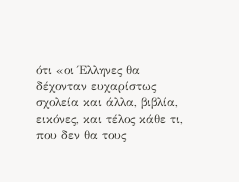ότι «οι Έλληνες θα δέχονταν ευχαρίστως σχολεία και άλλα, βιβλία, εικόνες, και τέλος κάθε τι, που δεν θα τους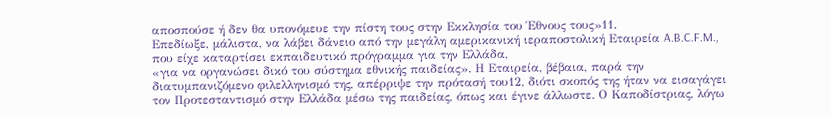αποσπούσε ή δεν θα υπονόμευε την πίστη τους στην Εκκλησία του Έθνους τους»11.
Επεδίωξε, μάλιστα, να λάβει δάνειο από την μεγάλη αμερικανική ιεραποστολική Εταιρεία A.B.C.F.M., που είχε καταρτίσει εκπαιδευτικό πρόγραμμα για την Ελλάδα,
«για να οργανώσει δικό του σύστημα εθνικής παιδείας». Η Εταιρεία, βέβαια, παρά την διατυμπανιζόμενο φιλελληνισμό της, απέρριψε την πρότασή του12, διότι σκοπός της ήταν να εισαγάγει τον Προτεσταντισμό στην Ελλάδα μέσω της παιδείας, όπως και έγινε άλλωστε. Ο Καποδίστριας, λόγω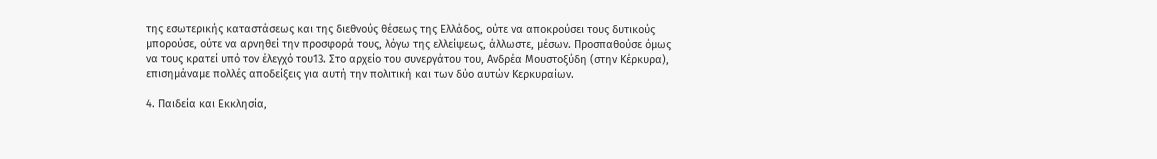της εσωτερικής καταστάσεως και της διεθνούς θέσεως της Ελλάδος, ούτε να αποκρούσει τους δυτικούς μπορούσε, ούτε να αρνηθεί την προσφορά τους, λόγω της ελλείψεως, άλλωστε, μέσων. Προσπαθούσε όμως να τους κρατεί υπό τον έλεγχό του13. Στο αρχείο του συνεργάτου του, Ανδρέα Μουστοξύδη (στην Κέρκυρα), επισημάναμε πολλές αποδείξεις για αυτή την πολιτική και των δύο αυτών Κερκυραίων.

4. Παιδεία και Εκκλησία,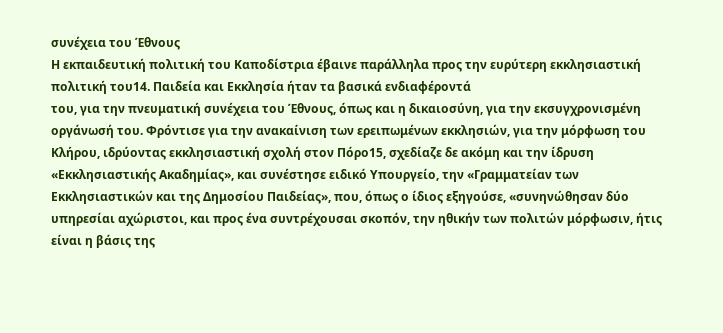συνέχεια του Έθνους
Η εκπαιδευτική πολιτική του Καποδίστρια έβαινε παράλληλα προς την ευρύτερη εκκλησιαστική πολιτική του14. Παιδεία και Εκκλησία ήταν τα βασικά ενδιαφέροντά
του, για την πνευματική συνέχεια του Έθνους, όπως και η δικαιοσύνη, για την εκσυγχρονισμένη οργάνωσή του. Φρόντισε για την ανακαίνιση των ερειπωμένων εκκλησιών, για την μόρφωση του Κλήρου, ιδρύοντας εκκλησιαστική σχολή στον Πόρο15, σχεδίαζε δε ακόμη και την ίδρυση «Εκκλησιαστικής Ακαδημίας», και συνέστησε ειδικό Υπουργείο, την «Γραμματείαν των Εκκλησιαστικών και της Δημοσίου Παιδείας», που, όπως ο ίδιος εξηγούσε, «συνηνώθησαν δύο υπηρεσίαι αχώριστοι, και προς ένα συντρέχουσαι σκοπόν, την ηθικήν των πολιτών μόρφωσιν, ήτις είναι η βάσις της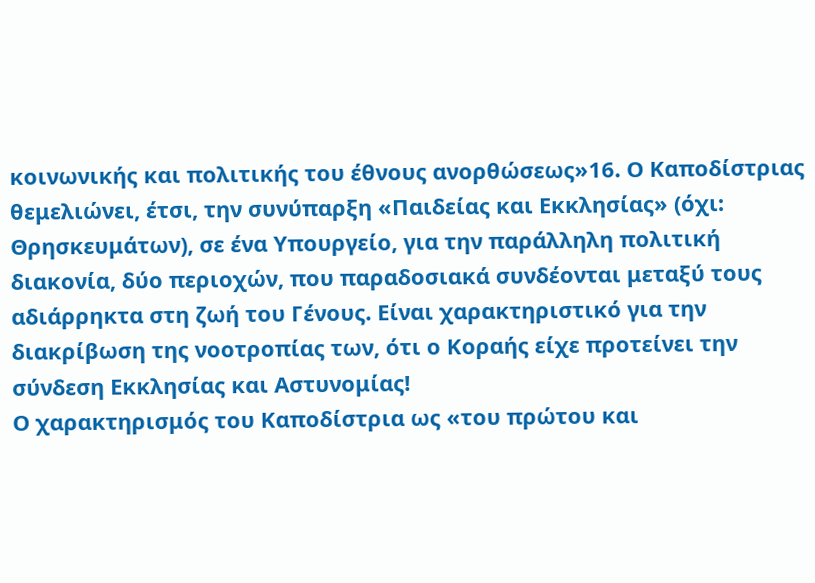κοινωνικής και πολιτικής του έθνους ανορθώσεως»16. Ο Καποδίστριας θεμελιώνει, έτσι, την συνύπαρξη «Παιδείας και Εκκλησίας» (όχι: Θρησκευμάτων), σε ένα Υπουργείο, για την παράλληλη πολιτική διακονία, δύο περιοχών, που παραδοσιακά συνδέονται μεταξύ τους αδιάρρηκτα στη ζωή του Γένους. Είναι χαρακτηριστικό για την διακρίβωση της νοοτροπίας των, ότι ο Κοραής είχε προτείνει την σύνδεση Εκκλησίας και Αστυνομίας!
Ο χαρακτηρισμός του Καποδίστρια ως «του πρώτου και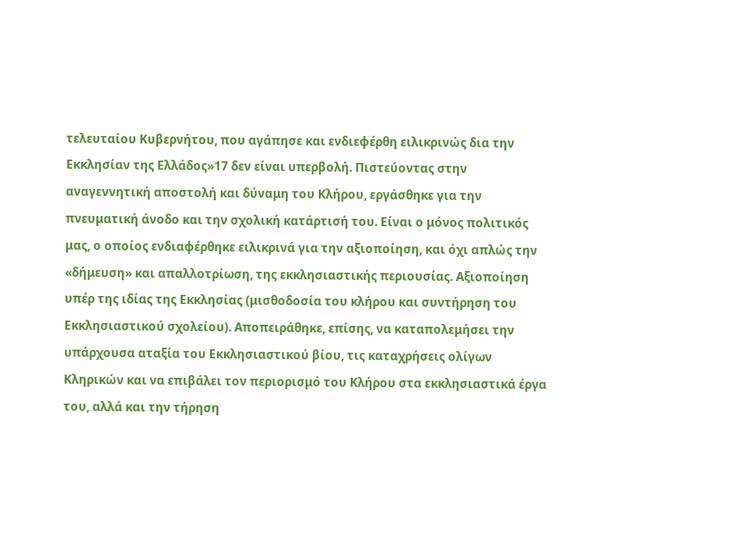τελευταίου Κυβερνήτου, που αγάπησε και ενδιεφέρθη ειλικρινώς δια την Εκκλησίαν της Ελλάδος»17 δεν είναι υπερβολή. Πιστεύοντας στην αναγεννητική αποστολή και δύναμη του Κλήρου, εργάσθηκε για την πνευματική άνοδο και την σχολική κατάρτισή του. Είναι ο μόνος πολιτικός μας, ο οποίος ενδιαφέρθηκε ειλικρινά για την αξιοποίηση, και όχι απλώς την «δήμευση» και απαλλοτρίωση, της εκκλησιαστικής περιουσίας. Αξιοποίηση υπέρ της ιδίας της Εκκλησίας (μισθοδοσία του κλήρου και συντήρηση του Εκκλησιαστικού σχολείου). Αποπειράθηκε, επίσης, να καταπολεμήσει την υπάρχουσα αταξία του Εκκλησιαστικού βίου, τις καταχρήσεις ολίγων Κληρικών και να επιβάλει τον περιορισμό του Κλήρου στα εκκλησιαστικά έργα του, αλλά και την τήρηση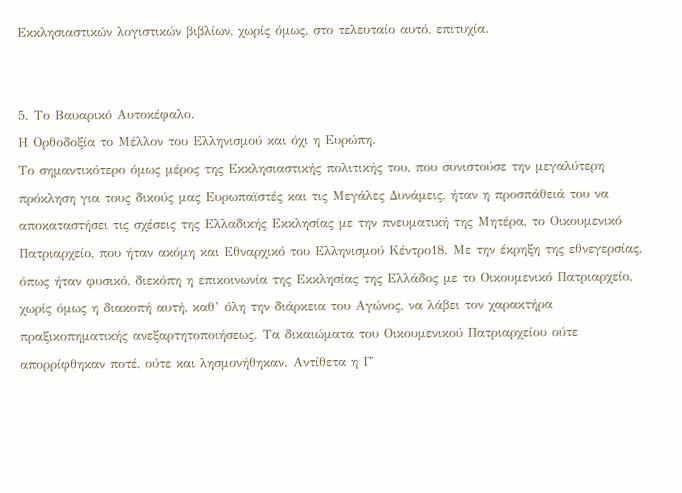Εκκλησιαστικών λογιστικών βιβλίων, χωρίς όμως, στο τελευταίο αυτό, επιτυχία.


5. Το Βαυαρικό Αυτοκέφαλο.
Η Ορθοδοξία το Μέλλον του Ελληνισμού και όχι η Ευρώπη.
Το σημαντικότερο όμως μέρος της Εκκλησιαστικής πολιτικής του, που συνιστούσε την μεγαλύτερη πρόκληση για τους δικούς μας Ευρωπαϊστές και τις Μεγάλες Δυνάμεις, ήταν η προσπάθειά του να αποκαταστήσει τις σχέσεις της Ελλαδικής Εκκλησίας με την πνευματική της Μητέρα, το Οικουμενικό Πατριαρχείο, που ήταν ακόμη και Εθναρχικό του Ελληνισμού Κέντρο18. Με την έκρηξη της εθνεγερσίας, όπως ήταν φυσικό, διεκόπη η επικοινωνία της Εκκλησίας της Ελλάδος με το Οικουμενικό Πατριαρχείο, χωρίς όμως η διακοπή αυτή, καθ’ όλη την διάρκεια του Αγώνος, να λάβει τον χαρακτήρα πραξικοπηματικής ανεξαρτητοποιήσεως. Τα δικαιώματα του Οικουμενικού Πατριαρχείου ούτε απορρίφθηκαν ποτέ, ούτε και λησμονήθηκαν. Αντίθετα η Γ΄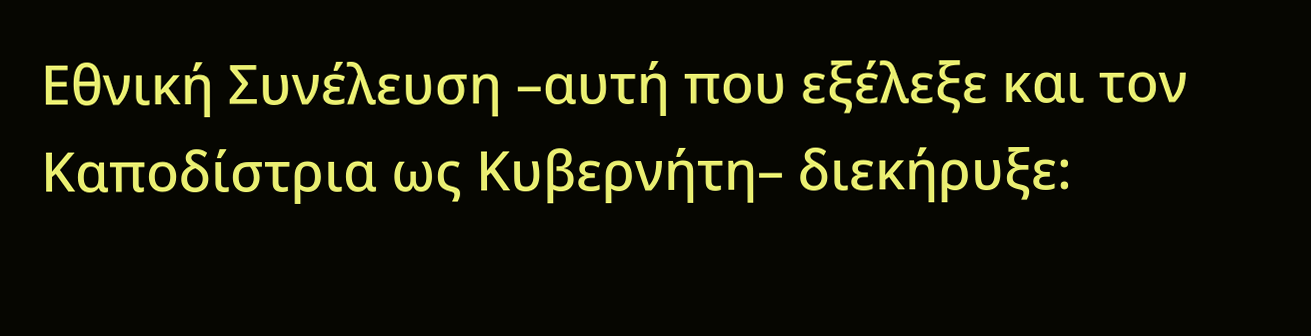Εθνική Συνέλευση –αυτή που εξέλεξε και τον Καποδίστρια ως Κυβερνήτη– διεκήρυξε: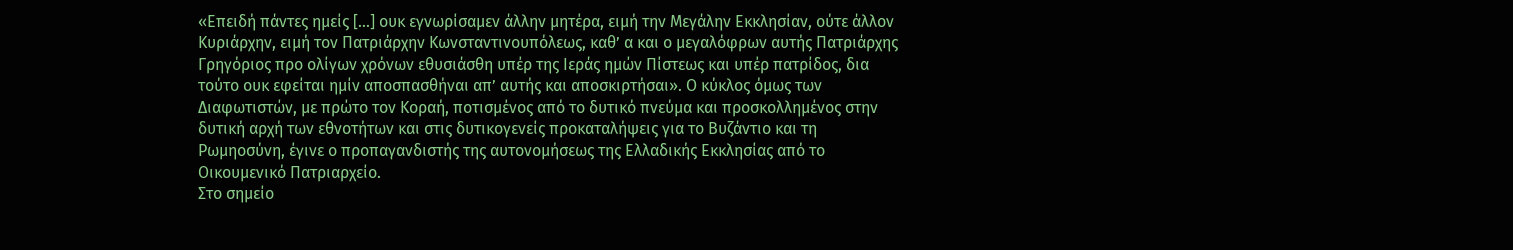«Επειδή πάντες ημείς [...] ουκ εγνωρίσαμεν άλλην μητέρα, ειμή την Μεγάλην Εκκλησίαν, ούτε άλλον Κυριάρχην, ειμή τον Πατριάρχην Κωνσταντινουπόλεως, καθ’ α και ο μεγαλόφρων αυτής Πατριάρχης Γρηγόριος προ ολίγων χρόνων εθυσιάσθη υπέρ της Ιεράς ημών Πίστεως και υπέρ πατρίδος, δια τούτο ουκ εφείται ημίν αποσπασθήναι απ’ αυτής και αποσκιρτήσαι». Ο κύκλος όμως των Διαφωτιστών, με πρώτο τον Κοραή, ποτισμένος από το δυτικό πνεύμα και προσκολλημένος στην δυτική αρχή των εθνοτήτων και στις δυτικογενείς προκαταλήψεις για το Βυζάντιο και τη Ρωμηοσύνη, έγινε ο προπαγανδιστής της αυτονομήσεως της Ελλαδικής Εκκλησίας από το Οικουμενικό Πατριαρχείο.
Στο σημείο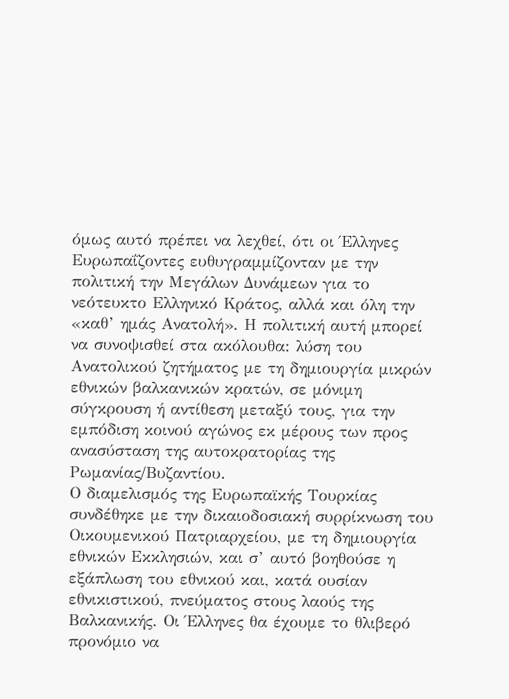όμως αυτό πρέπει να λεχθεί, ότι οι Έλληνες Ευρωπαΐζοντες ευθυγραμμίζονταν με την πολιτική την Μεγάλων Δυνάμεων για το νεότευκτο Ελληνικό Κράτος, αλλά και όλη την «καθ’ ημάς Ανατολή». Η πολιτική αυτή μπορεί να συνοψισθεί στα ακόλουθα: λύση του Ανατολικού ζητήματος με τη δημιουργία μικρών εθνικών βαλκανικών κρατών, σε μόνιμη σύγκρουση ή αντίθεση μεταξύ τους, για την εμπόδιση κοινού αγώνος εκ μέρους των προς ανασύσταση της αυτοκρατορίας της Ρωμανίας/Βυζαντίου.
Ο διαμελισμός της Ευρωπαϊκής Τουρκίας συνδέθηκε με την δικαιοδοσιακή συρρίκνωση του Οικουμενικού Πατριαρχείου, με τη δημιουργία εθνικών Εκκλησιών, και σ’ αυτό βοηθούσε η εξάπλωση του εθνικού και, κατά ουσίαν εθνικιστικού, πνεύματος στους λαούς της Βαλκανικής. Οι Έλληνες θα έχουμε το θλιβερό προνόμιο να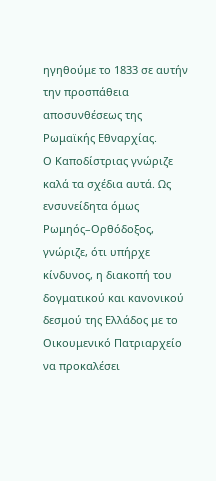ηγηθούμε το 1833 σε αυτήν την προσπάθεια αποσυνθέσεως της Ρωμαϊκής Εθναρχίας.
Ο Καποδίστριας γνώριζε καλά τα σχέδια αυτά. Ως ενσυνείδητα όμως Ρωμηός–Ορθόδοξος, γνώριζε, ότι υπήρχε κίνδυνος, η διακοπή του δογματικού και κανονικού δεσμού της Ελλάδος με το Οικουμενικό Πατριαρχείο να προκαλέσει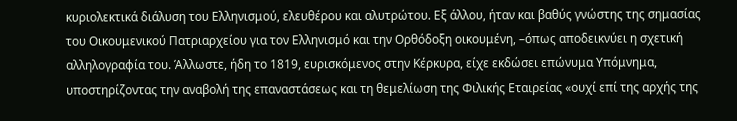κυριολεκτικά διάλυση του Ελληνισμού, ελευθέρου και αλυτρώτου. Εξ άλλου, ήταν και βαθύς γνώστης της σημασίας του Οικουμενικού Πατριαρχείου για τον Ελληνισμό και την Ορθόδοξη οικουμένη, –όπως αποδεικνύει η σχετική αλληλογραφία του. Άλλωστε, ήδη το 1819, ευρισκόμενος στην Κέρκυρα, είχε εκδώσει επώνυμα Υπόμνημα, υποστηρίζοντας την αναβολή της επαναστάσεως και τη θεμελίωση της Φιλικής Εταιρείας «ουχί επί της αρχής της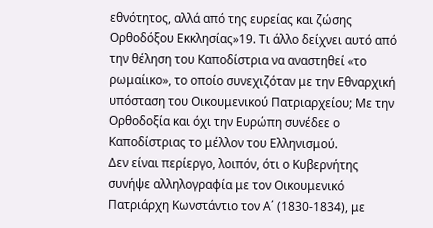εθνότητος, αλλά από της ευρείας και ζώσης Ορθοδόξου Εκκλησίας»19. Τι άλλο δείχνει αυτό από την θέληση του Καποδίστρια να αναστηθεί «το ρωμαίικο», το οποίο συνεχιζόταν με την Εθναρχική υπόσταση του Οικουμενικού Πατριαρχείου; Με την Ορθοδοξία και όχι την Ευρώπη συνέδεε ο Καποδίστριας το μέλλον του Ελληνισμού.
Δεν είναι περίεργο, λοιπόν, ότι ο Κυβερνήτης συνήψε αλληλογραφία με τον Οικουμενικό Πατριάρχη Κωνστάντιο τον Α΄ (1830-1834), με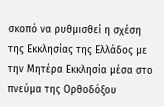σκοπό να ρυθμισθεί η σχέση της Εκκλησίας της Ελλάδος με την Μητέρα Εκκλησία μέσα στο πνεύμα της Ορθοδόξου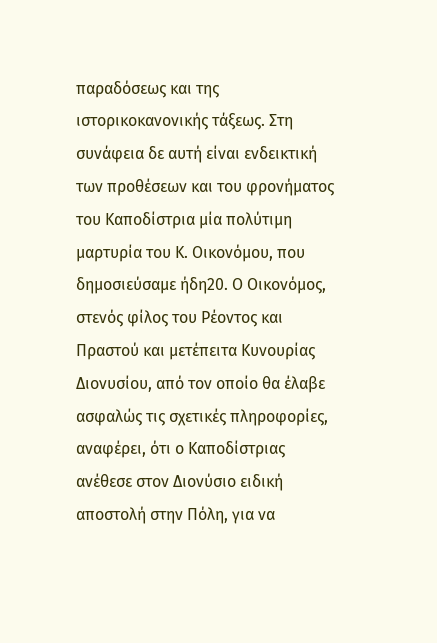παραδόσεως και της ιστορικοκανονικής τάξεως. Στη συνάφεια δε αυτή είναι ενδεικτική των προθέσεων και του φρονήματος του Καποδίστρια μία πολύτιμη μαρτυρία του Κ. Οικονόμου, που δημοσιεύσαμε ήδη20. Ο Οικονόμος, στενός φίλος του Ρέοντος και Πραστού και μετέπειτα Κυνουρίας Διονυσίου, από τον οποίο θα έλαβε ασφαλώς τις σχετικές πληροφορίες, αναφέρει, ότι ο Καποδίστριας ανέθεσε στον Διονύσιο ειδική αποστολή στην Πόλη, για να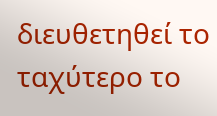διευθετηθεί το ταχύτερο το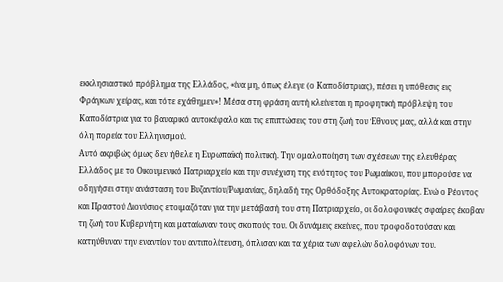εκκλησιαστικό πρόβλημα της Ελλάδος, «ίνα μη, όπως έλεγε (ο Καποδίστριας), πέσει η υπόθεσις εις Φράγκων χείρας, και τότε εχάθημεν»! Μέσα στη φράση αυτή κλείνεται η προφητική πρόβλεψη του Καποδίστρια για το βαυαρικό αυτοκέφαλο και τις επιπτώσεις του στη ζωή του Έθνους μας, αλλά και στην όλη πορεία του Ελληνισμού.
Αυτό ακριβώς όμως δεν ήθελε η Ευρωπαϊκή πολιτική. Την ομαλοποίηση των σχέσεων της ελευθέρας Ελλάδος με το Οικουμενικό Πατριαρχείο και την συνέχιση της ενότητος του Ρωμαίικου, που μπορούσε να οδηγήσει στην ανάσταση του Βυζαντίου/Ρωμανίας, δηλαδή της Ορθόδοξης Αυτοκρατορίας. Ενώ ο Ρέοντος και Πραστού Διονύσιος ετοιμαζόταν για την μετάβασή του στη Πατριαρχείο, οι δολοφονικές σφαίρες έκοβαν τη ζωή του Κυβερνήτη και ματαίωναν τους σκοπούς του. Οι δυνάμεις εκείνες, που τροφοδοτούσαν και κατηύθυναν την εναντίον του αντιπολίτευση, όπλισαν και τα χέρια των αφελών δολοφόνων του.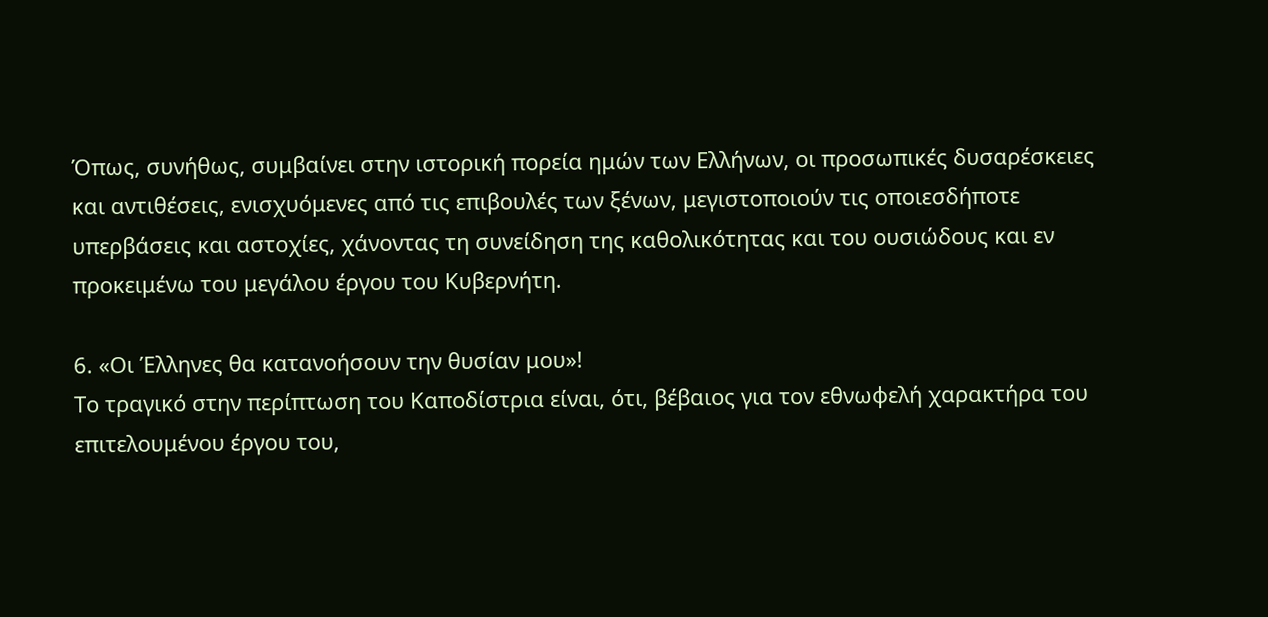Όπως, συνήθως, συμβαίνει στην ιστορική πορεία ημών των Ελλήνων, οι προσωπικές δυσαρέσκειες και αντιθέσεις, ενισχυόμενες από τις επιβουλές των ξένων, μεγιστοποιούν τις οποιεσδήποτε υπερβάσεις και αστοχίες, χάνοντας τη συνείδηση της καθολικότητας και του ουσιώδους και εν προκειμένω του μεγάλου έργου του Κυβερνήτη.

6. «Οι Έλληνες θα κατανοήσουν την θυσίαν μου»!
Το τραγικό στην περίπτωση του Καποδίστρια είναι, ότι, βέβαιος για τον εθνωφελή χαρακτήρα του επιτελουμένου έργου του,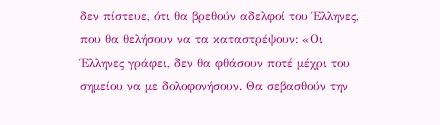δεν πίστευε, ότι θα βρεθούν αδελφοί του Έλληνες, που θα θελήσουν να τα καταστρέψουν: «Οι Έλληνες γράφει, δεν θα φθάσουν ποτέ μέχρι του σημείου να με δολοφονήσουν. Θα σεβασθούν την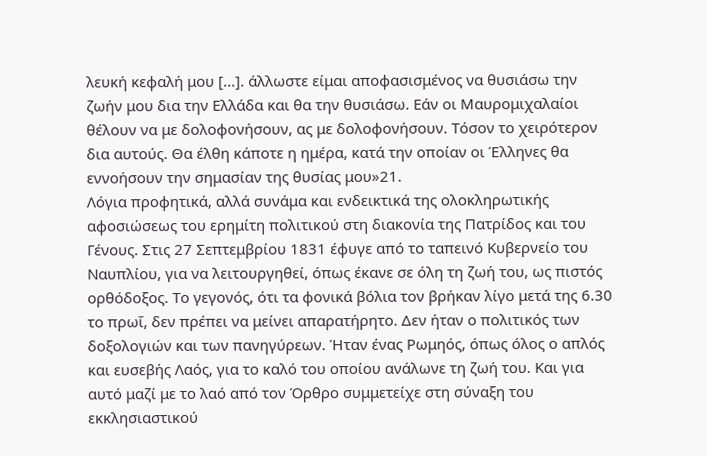λευκή κεφαλή μου [...]. άλλωστε είμαι αποφασισμένος να θυσιάσω την ζωήν μου δια την Ελλάδα και θα την θυσιάσω. Εάν οι Μαυρομιχαλαίοι θέλουν να με δολοφονήσουν, ας με δολοφονήσουν. Τόσον το χειρότερον δια αυτούς. Θα έλθη κάποτε η ημέρα, κατά την οποίαν οι Έλληνες θα εννοήσουν την σημασίαν της θυσίας μου»21.
Λόγια προφητικά, αλλά συνάμα και ενδεικτικά της ολοκληρωτικής αφοσιώσεως του ερημίτη πολιτικού στη διακονία της Πατρίδος και του Γένους. Στις 27 Σεπτεμβρίου 1831 έφυγε από το ταπεινό Κυβερνείο του Ναυπλίου, για να λειτουργηθεί, όπως έκανε σε όλη τη ζωή του, ως πιστός ορθόδοξος. Το γεγονός, ότι τα φονικά βόλια τον βρήκαν λίγο μετά της 6.30 το πρωΐ, δεν πρέπει να μείνει απαρατήρητο. Δεν ήταν ο πολιτικός των δοξολογιών και των πανηγύρεων. Ήταν ένας Ρωμηός, όπως όλος ο απλός και ευσεβής Λαός, για το καλό του οποίου ανάλωνε τη ζωή του. Και για αυτό μαζί με το λαό από τον Όρθρο συμμετείχε στη σύναξη του εκκλησιαστικού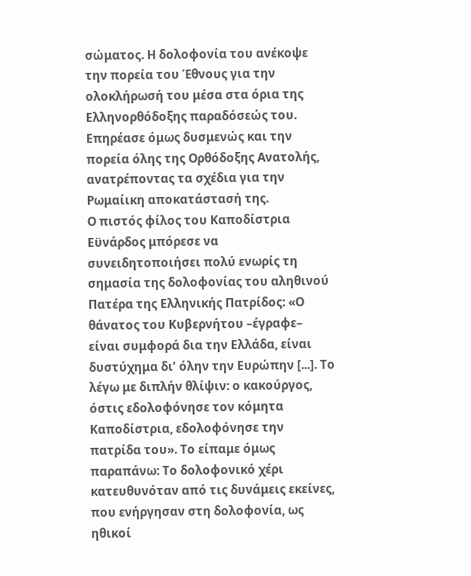σώματος. Η δολοφονία του ανέκοψε την πορεία του Έθνους για την ολοκλήρωσή του μέσα στα όρια της Ελληνορθόδοξης παραδόσεώς του. Επηρέασε όμως δυσμενώς και την πορεία όλης της Ορθόδοξης Ανατολής, ανατρέποντας τα σχέδια για την Ρωμαίικη αποκατάστασή της.
Ο πιστός φίλος του Καποδίστρια Εϋνάρδος μπόρεσε να συνειδητοποιήσει πολύ ενωρίς τη σημασία της δολοφονίας του αληθινού Πατέρα της Ελληνικής Πατρίδος: «Ο θάνατος του Κυβερνήτου –έγραφε– είναι συμφορά δια την Ελλάδα, είναι δυστύχημα δι’ όλην την Ευρώπην [...]. Το λέγω με διπλήν θλίψιν: ο κακούργος, όστις εδολοφόνησε τον κόμητα Καποδίστρια, εδολοφόνησε την πατρίδα του». Το είπαμε όμως παραπάνω: Το δολοφονικό χέρι κατευθυνόταν από τις δυνάμεις εκείνες, που ενήργησαν στη δολοφονία, ως ηθικοί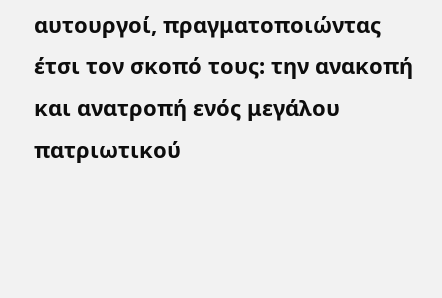αυτουργοί, πραγματοποιώντας έτσι τον σκοπό τους: την ανακοπή και ανατροπή ενός μεγάλου πατριωτικού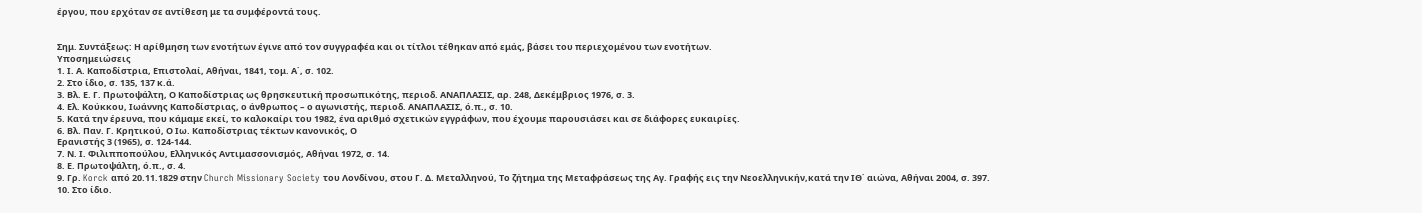έργου, που ερχόταν σε αντίθεση με τα συμφέροντά τους.


Σημ. Συντάξεως: Η αρίθμηση των ενοτήτων έγινε από τον συγγραφέα και οι τίτλοι τέθηκαν από εμάς, βάσει του περιεχομένου των ενοτήτων.
Υποσημειώσεις
1. Ι. Α. Καποδίστρια, Επιστολαί, Αθήναι, 1841, τομ. Α΄, σ. 102.
2. Στο ίδιο, σ. 135, 137 κ.ά.
3. Βλ. Ε. Γ. Πρωτοψάλτη, Ο Καποδίστριας ως θρησκευτική προσωπικότης, περιοδ. ΑΝΑΠΛΑΣΙΣ, αρ. 248, Δεκέμβριος 1976, σ. 3.
4. Ελ. Κούκκου, Ιωάννης Καποδίστριας, ο άνθρωπος – ο αγωνιστής, περιοδ. ΑΝΑΠΛΑΣΙΣ, ό.π., σ. 10.
5. Κατά την έρευνα, που κάμαμε εκεί, το καλοκαίρι του 1982, ένα αριθμό σχετικών εγγράφων, που έχουμε παρουσιάσει και σε διάφορες ευκαιρίες.
6. Βλ. Παν. Γ. Κρητικού, Ο Ιω. Καποδίστριας τέκτων κανονικός, Ο
Ερανιστής 3 (1965), σ. 124-144.
7. Ν. Ι. Φιλιπποπούλου, Ελληνικός Αντιμασσονισμός, Αθήναι 1972, σ. 14.
8. Ε. Πρωτοψάλτη, ό.π., σ. 4.
9. Γρ. Korck από 20.11.1829 στην Church Missionary Society του Λονδίνου, στου Γ. Δ. Μεταλληνού, Το ζήτημα της Μεταφράσεως της Αγ. Γραφής εις την Νεοελληνικήν,κατά την ΙΘ΄ αιώνα, Αθήναι 2004, σ. 397.
10. Στο ίδιο.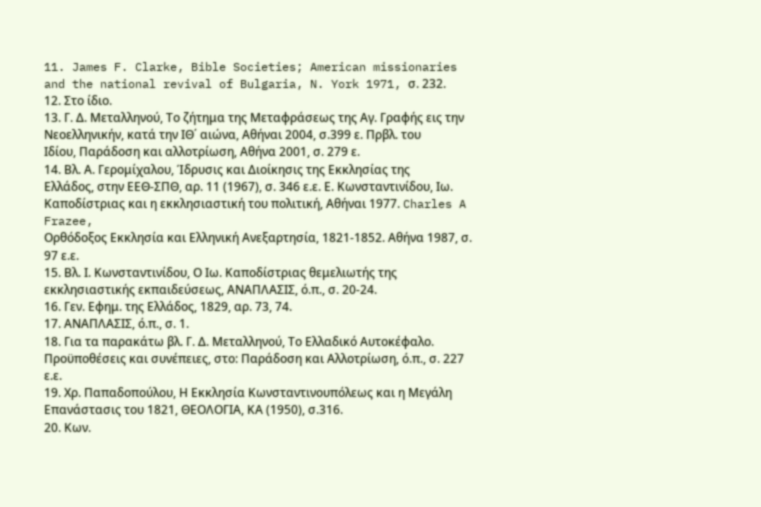11. James F. Clarke, Bible Societies; American missionaries and the national revival of Bulgaria, N. York 1971, σ. 232.
12. Στο ίδιο.
13. Γ. Δ. Μεταλληνού, Το ζήτημα της Μεταφράσεως της Αγ. Γραφής εις την Νεοελληνικήν, κατά την ΙΘ΄ αιώνα, Αθήναι 2004, σ.399 ε. Πρβλ. του
Ιδίου, Παράδοση και αλλοτρίωση, Αθήνα 2001, σ. 279 ε.
14. Βλ. Α. Γερομίχαλου, Ίδρυσις και Διοίκησις της Εκκλησίας της
Ελλάδος, στην ΕΕΘ-ΣΠΘ, αρ. 11 (1967), σ. 346 ε.ε. Ε. Κωνσταντινίδου, Ιω. Καποδίστριας και η εκκλησιαστική του πολιτική, Αθήναι 1977. Charles A Frazee,
Ορθόδοξος Εκκλησία και Ελληνική Ανεξαρτησία, 1821-1852. Αθήνα 1987, σ. 97 ε.ε.
15. Βλ. Ι. Κωνσταντινίδου, Ο Ιω. Καποδίστριας θεμελιωτής της εκκλησιαστικής εκπαιδεύσεως, ΑΝΑΠΛΑΣΙΣ, ό.π., σ. 20-24.
16. Γεν. Εφημ. της Ελλάδος, 1829, αρ. 73, 74.
17. ΑΝΑΠΛΑΣΙΣ, ό.π., σ. 1.
18. Για τα παρακάτω βλ. Γ. Δ. Μεταλληνού, Το Ελλαδικό Αυτοκέφαλο. Προϋποθέσεις και συνέπειες, στο: Παράδοση και Αλλοτρίωση, ό.π., σ. 227 ε.ε.
19. Χρ. Παπαδοπούλου, Η Εκκλησία Κωνσταντινουπόλεως και η Μεγάλη Επανάστασις του 1821, ΘΕΟΛΟΓΙΑ, ΚΑ (1950), σ.316.
20. Κων.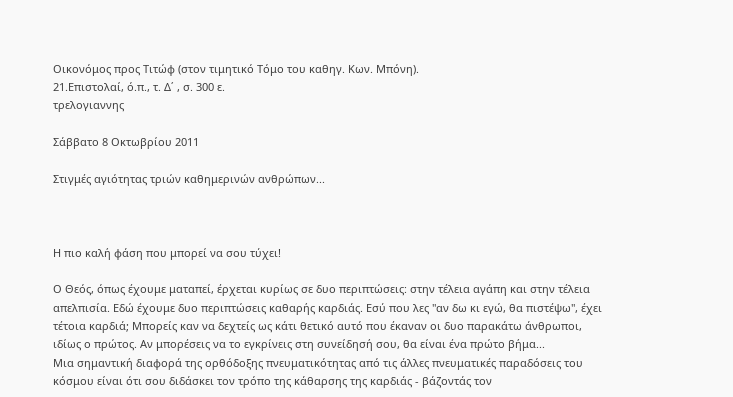Οικονόμος προς Τιτώφ (στον τιμητικό Τόμο του καθηγ. Κων. Μπόνη).
21.Επιστολαί, ό.π., τ. Δ΄ , σ. 300 ε.
τρελογιαννης

Σάββατο 8 Οκτωβρίου 2011

Στιγμές αγιότητας τριών καθημερινών ανθρώπων...



Η πιο καλή φάση που μπορεί να σου τύχει!

Ο Θεός, όπως έχουμε ματαπεί, έρχεται κυρίως σε δυο περιπτώσεις: στην τέλεια αγάπη και στην τέλεια απελπισία. Εδώ έχουμε δυο περιπτώσεις καθαρής καρδιάς. Εσύ που λες "αν δω κι εγώ, θα πιστέψω", έχει τέτοια καρδιά; Μπορείς καν να δεχτείς ως κάτι θετικό αυτό που έκαναν οι δυο παρακάτω άνθρωποι, ιδίως ο πρώτος. Αν μπορέσεις να το εγκρίνεις στη συνείδησή σου, θα είναι ένα πρώτο βήμα...
Μια σημαντική διαφορά της ορθόδοξης πνευματικότητας από τις άλλες πνευματικές παραδόσεις του κόσμου είναι ότι σου διδάσκει τον τρόπο της κάθαρσης της καρδιάς - βάζοντάς τον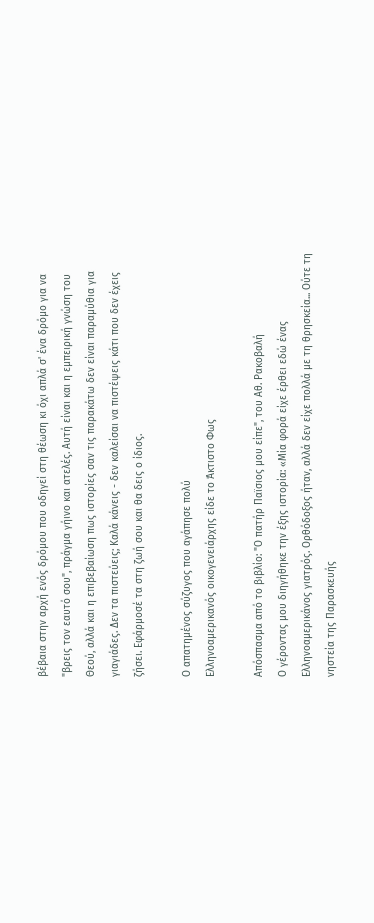βέβαια στην αρχή ενός δρόμου που οδηγεί στη θέωση κι όχι απλά σ' ένα δρόμο για να "βρεις τον εαυτό σου", πράγμα γήινο και ατελές. Αυτή είναι και η εμπειρική γνώση του Θεού, αλλά και η επιβεβαίωση πως ιστορίες σαν τις παρακάτω δεν είναι παραμύθια για γιαγιάδες. Δεν τα πιστεύεις; Καλά κάνεις - δεν καλείσαι να πιστέψεις κάτι που δεν έχεις ζήσει. Εφάρμοσέ τα στη ζωή σου και θα δεις ο ίδιος.

Ο απατημένος σύζυγος που αγάπησε πολύ
Ελληνοαμερικανός οικογενειάρχης είδε το Άκτιστο Φως

Απόσπασμα από το βιβλίο: "Ο πατήρ Παϊσιος μου είπε", του Αθ. Ρακοβαλή
Ο γέροντας μου διηγήθηκε την έξης ιστορία: «Μία φορά είχε έρθει εδώ ένας Ελληνοαμερικάνος γιατρός. Ορθόδοξος ήταν, αλλά δεν είχε πολλά με τη θρησκεία... Ούτε τη νηστεία της Παρασκευής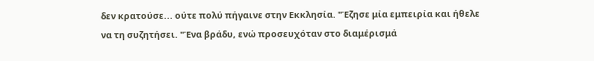δεν κρατούσε... ούτε πολύ πήγαινε στην Εκκλησία. "Έζησε μία εμπειρία και ήθελε να τη συζητήσει. "Ένα βράδυ, ενώ προσευχόταν στο διαμέρισμά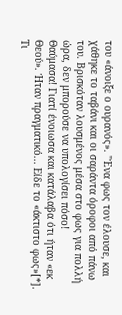του «άνοιξε ο ουρανός». "Ένα φως τον έλουσε, και χάθηκε το ταβάνι και οι σαράντα όροφοι από πάνω του. Βρισκόταν λουσμένος μέσα στο φως για πολλή ώρα, δεν μπορούσε να υπολογίσει πόσο!
Θαύμασα! Γιατί ένοιωσα και κατάλαβα ότι ήταν «εκ Θεού». Ήταν πραγματικό... Είδε το «άκτιστο φως»[*]. Τι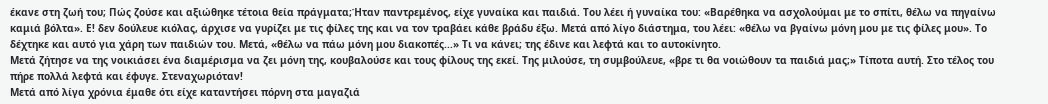έκανε στη ζωή του; Πώς ζούσε και αξιώθηκε τέτοια θεία πράγματα;Ήταν παντρεμένος, είχε γυναίκα και παιδιά. Του λέει ή γυναίκα του: «Βαρέθηκα να ασχολούμαι με το σπίτι, θέλω να πηγαίνω καμιά βόλτα». Ε! δεν δούλευε κιόλας, άρχισε να γυρίζει με τις φίλες της και να τον τραβάει κάθε βράδυ έξω. Μετά από λίγο διάστημα, του λέει: «θέλω να βγαίνω μόνη μου με τις φίλες μου». Το δέχτηκε και αυτό για χάρη των παιδιών του. Μετά, «θέλω να πάω μόνη μου διακοπές...» Τι να κάνει; της έδινε και λεφτά και το αυτοκίνητο.
Μετά ζήτησε να της νοικιάσει ένα διαμέρισμα να ζει μόνη της, κουβαλούσε και τους φίλους της εκεί. Της μιλούσε, τη συμβούλευε, «βρε τι θα νοιώθουν τα παιδιά μας;» Τίποτα αυτή. Στο τέλος του πήρε πολλά λεφτά και έφυγε. Στεναχωριόταν!
Μετά από λίγα χρόνια έμαθε ότι είχε καταντήσει πόρνη στα μαγαζιά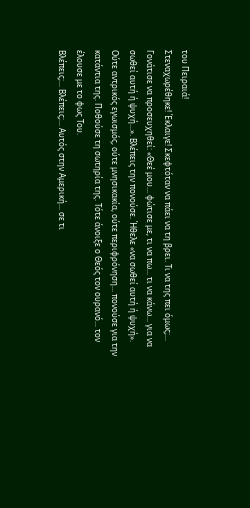του Πειραιά!
Στεναχωρέθηκε! Έκλαιγε! Σκεφτόταν να πάει να τη βρει. Τι να της πει όμως;...
Γονάτισε να προσευχηθεί: «Θεέ μου... φώτισε με, τι να πω... τι να κάνω... για να σωθεί αυτή ή ψυχή...». Βλέπεις την πονούσε. Ήθελε «να σωθεί αυτή ή ψυχή». Ούτε αντρικός εγωισμός, ούτε μνησικακία, ούτε περιφρόνηση... πονούσε για την κατάντια της. Ποθούσε τη σωτηρία της. Τότε άνοιξε ο Θεός τον ουρανό... τον έλουσε με το φως Του.
Βλέπεις;... Βλέπεις;... Αυτός στην Αμερική... σε τι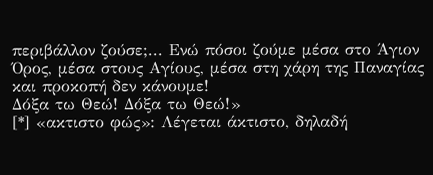περιβάλλον ζούσε;... Ενώ πόσοι ζούμε μέσα στο Άγιον Όρος, μέσα στους Αγίους, μέσα στη χάρη της Παναγίας και προκοπή δεν κάνουμε!
Δόξα τω Θεώ! Δόξα τω Θεώ!»
[*] «ακτιστο φώς»: Λέγεται άκτιστο, δηλαδή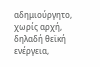αδημιούργητο, χωρίς αρχή, δηλαδή θεϊκή ενέργεια,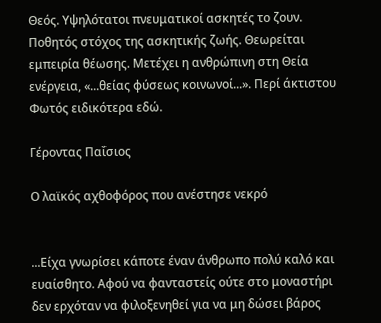Θεός. Υψηλότατοι πνευματικοί ασκητές το ζουν. Ποθητός στόχος της ασκητικής ζωής. Θεωρείται εμπειρία θέωσης. Μετέχει η ανθρώπινη στη Θεία ενέργεια, «...θείας φύσεως κοινωνοί...». Περί άκτιστου Φωτός ειδικότερα εδώ.

Γέροντας Παΐσιος

Ο λαϊκός αχθοφόρος που ανέστησε νεκρό


...Είχα γνωρίσει κάποτε έναν άνθρωπο πολύ καλό και ευαίσθητο. Αφού να φανταστείς ούτε στο μοναστήρι δεν ερχόταν να φιλοξενηθεί για να μη δώσει βάρος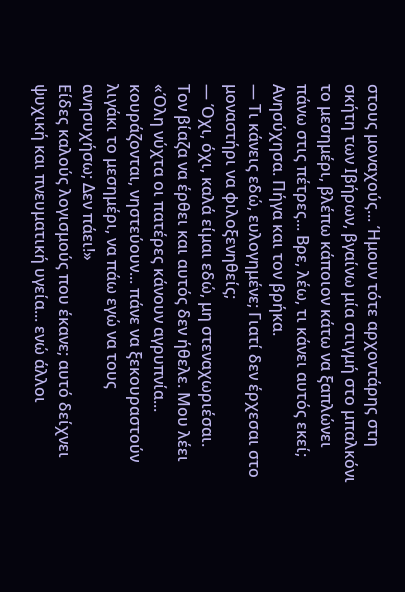στους μοναχούς... Ήμουν τότε αρχοντάρης στη σκήτη των Ιβήρων, βγαίνω μία στιγμή στο μπαλκόνι το μεσημέρι, βλέπω κάποιον κάτω να ξαπλώνει πάνω στις πέτρες... Βρε, λέω, τι κάνει αυτός εκεί; Ανησύχησα. Πήγα και τον βρήκα.
— Τι κάνεις εδώ, ευλογημένε; Γιατί δεν έρχεσαι στο μοναστήρι να φιλοξενηθείς;
— Όχι, όχι, καλά είμαι εδώ, μη στεναχωριέσαι.
Τον βίαζα να έρθει και αυτός δεν ήθελε. Μου λέει «Όλη νύχτα οι πατέρες κάνουν αγρυπνία... κουράζονται, νηστεύουν... πάνε να ξεκουραστούν λιγάκι το μεσημέρι, να πάω εγώ να τους ανησυχήσω; Δεν πάει!»
Είδες καλούς λογισμούς που έκανε; αυτό δείχνει ψυχική και πνευματική υγεία... ενώ άλλοι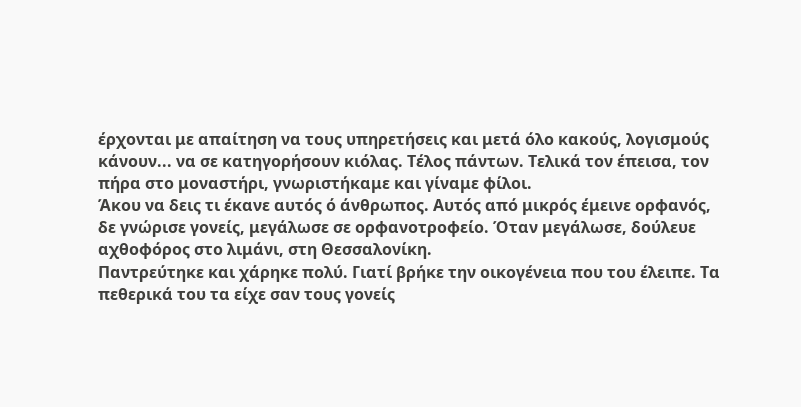έρχονται με απαίτηση να τους υπηρετήσεις και μετά όλο κακούς, λογισμούς κάνουν... να σε κατηγορήσουν κιόλας. Τέλος πάντων. Τελικά τον έπεισα, τον πήρα στο μοναστήρι, γνωριστήκαμε και γίναμε φίλοι.
Άκου να δεις τι έκανε αυτός ό άνθρωπος. Αυτός από μικρός έμεινε ορφανός, δε γνώρισε γονείς, μεγάλωσε σε ορφανοτροφείο. Όταν μεγάλωσε, δούλευε αχθοφόρος στο λιμάνι, στη Θεσσαλονίκη.
Παντρεύτηκε και χάρηκε πολύ. Γιατί βρήκε την οικογένεια που του έλειπε. Τα πεθερικά του τα είχε σαν τους γονείς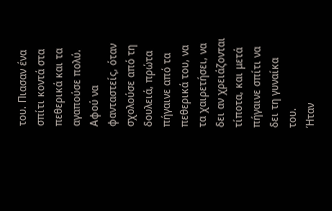του. Πιασαν ένα σπίτι κοντά στα πεθερικά και τα αγαπούσε πολύ. Αφού να φανταστείς, όταν σχολούσε από τη δουλειά, πρώτα πήγαινε από τα πεθερικά του, να τα χαιρετήσει, να δει αν χρειάζονται τίποτα, και μετά πήγαινε σπίτι να δει τη γυναίκα του.
Ήταν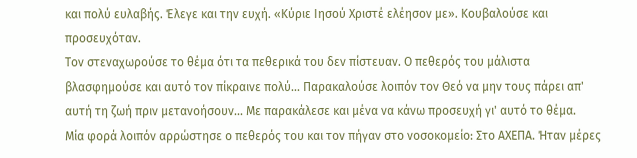και πολύ ευλαβής. Έλεγε και την ευχή. «Κύριε Ιησού Χριστέ ελέησον με». Κουβαλούσε και προσευχόταν.
Τον στεναχωρούσε το θέμα ότι τα πεθερικά του δεν πίστευαν. Ο πεθερός του μάλιστα βλασφημούσε και αυτό τον πίκραινε πολύ... Παρακαλούσε λοιπόν τον Θεό να μην τους πάρει απ' αυτή τη ζωή πριν μετανοήσουν... Με παρακάλεσε και μένα να κάνω προσευχή γι' αυτό το θέμα.
Μία φορά λοιπόν αρρώστησε ο πεθερός του και τον πήγαν στο νοσοκομείο: Στο ΑΧΕΠΑ. Ήταν μέρες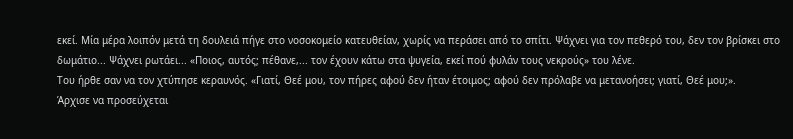εκεί. Μία μέρα λοιπόν μετά τη δουλειά πήγε στο νοσοκομείο κατευθείαν, χωρίς να περάσει από το σπίτι. Ψάχνει για τον πεθερό του, δεν τον βρίσκει στο δωμάτιο... Ψάχνει ρωτάει... «Ποιος, αυτός; πέθανε,... τον έχουν κάτω στα ψυγεία, εκεί πού φυλάν τους νεκρούς» του λένε.
Του ήρθε σαν να τον χτύπησε κεραυνός. «Γιατί, Θεέ μου, τον πήρες αφού δεν ήταν έτοιμος; αφού δεν πρόλαβε να μετανοήσει; γιατί, Θεέ μου;».
Άρχισε να προσεύχεται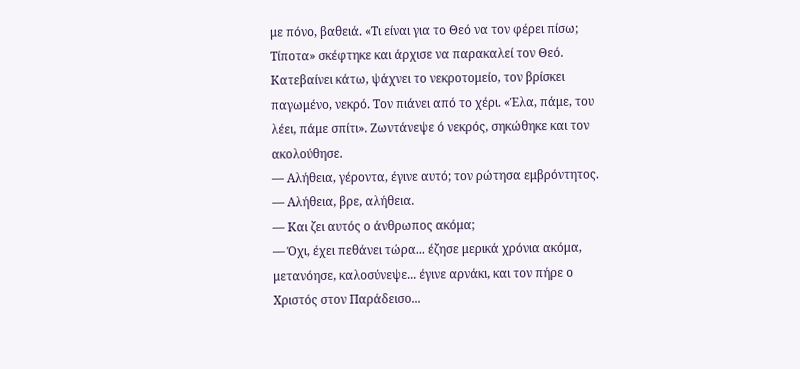με πόνο, βαθειά. «Τι είναι για το Θεό να τον φέρει πίσω; Τίποτα» σκέφτηκε και άρχισε να παρακαλεί τον Θεό.
Κατεβαίνει κάτω, ψάχνει το νεκροτομείο, τον βρίσκει παγωμένο, νεκρό. Τον πιάνει από το χέρι. «Έλα, πάμε, του λέει, πάμε σπίτι». Ζωντάνεψε ό νεκρός, σηκώθηκε και τον ακολούθησε.
— Αλήθεια, γέροντα, έγινε αυτό; τον ρώτησα εμβρόντητος.
— Αλήθεια, βρε, αλήθεια.
— Και ζει αυτός ο άνθρωπος ακόμα;
— Όχι, έχει πεθάνει τώρα... έζησε μερικά χρόνια ακόμα, μετανόησε, καλοσύνεψε... έγινε αρνάκι, και τον πήρε ο Χριστός στον Παράδεισο...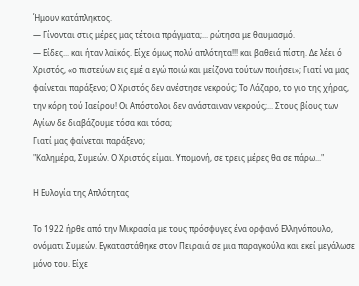Ήμουν κατάπληκτος.
— Γίνονται στις μέρες μας τέτοια πράγματα;... ρώτησα με θαυμασμό.
— Είδες... και ήταν λαϊκός. Είχε όμως πολύ απλότητα!!! και βαθειά πίστη. Δε λέει ό Χριστός, «ο πιστεύων εις εμέ α εγώ ποιώ και μείζονα τούτων ποιήσει»; Γιατί να μας φαίνεται παράξενο; Ο Χριστός δεν ανέστησε νεκρούς; Το Λάζαρο, το γιο της χήρας, την κόρη τού Ιαείρου! Οι Απόστολοι δεν ανάσταιναν νεκρούς;... Στους βίους των Αγίων δε διαβάζουμε τόσα και τόσα;
Γιατί μας φαίνεται παράξενο;
"Καλημέρα, Συμεών. Ο Χριστός είμαι. Υπομονή, σε τρεις μέρες θα σε πάρω..."

Η Ευλογία της Απλότητας

Το 1922 ήρθε από την Μικρασία με τους πρόσφυγες ένα ορφανό Ελληνόπουλο, ονόματι Συμεών. Εγκαταστάθηκε στον Πειραιά σε μια παραγκούλα και εκεί μεγάλωσε μόνο του. Είχε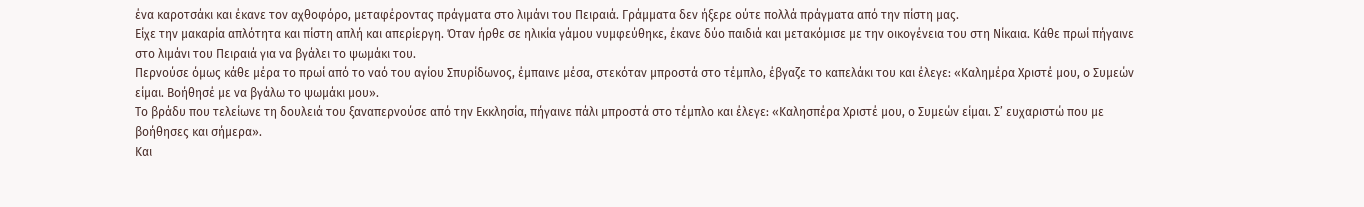ένα καροτσάκι και έκανε τον αχθοφόρο, μεταφέροντας πράγματα στο λιμάνι του Πειραιά. Γράμματα δεν ήξερε ούτε πολλά πράγματα από την πίστη μας.
Είχε την μακαρία απλότητα και πίστη απλή και απερίεργη. Όταν ήρθε σε ηλικία γάμου νυμφεύθηκε, έκανε δύο παιδιά και μετακόμισε με την οικογένεια του στη Νίκαια. Κάθε πρωί πήγαινε στο λιμάνι του Πειραιά για να βγάλει το ψωμάκι του.
Περνούσε όμως κάθε μέρα το πρωί από το ναό του αγίου Σπυρίδωνος, έμπαινε μέσα, στεκόταν μπροστά στο τέμπλο, έβγαζε το καπελάκι του και έλεγε: «Καλημέρα Χριστέ μου, ο Συμεών είμαι. Βοήθησέ με να βγάλω το ψωμάκι μου».
Το βράδυ που τελείωνε τη δουλειά του ξαναπερνούσε από την Εκκλησία, πήγαινε πάλι μπροστά στο τέμπλο και έλεγε: «Καλησπέρα Χριστέ μου, ο Συμεών είμαι. Σ’ ευχαριστώ που με βοήθησες και σήμερα».
Και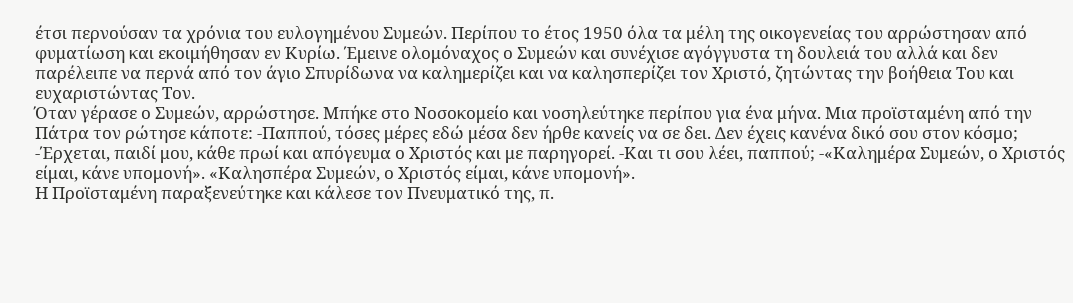έτσι περνούσαν τα χρόνια του ευλογημένου Συμεών. Περίπου το έτος 1950 όλα τα μέλη της οικογενείας του αρρώστησαν από φυματίωση και εκοιμήθησαν εν Κυρίω. Έμεινε ολομόναχος ο Συμεών και συνέχισε αγόγγυστα τη δουλειά του αλλά και δεν παρέλειπε να περνά από τον άγιο Σπυρίδωνα να καλημερίζει και να καλησπερίζει τον Χριστό, ζητώντας την βοήθεια Του και ευχαριστώντας Τον.
Όταν γέρασε ο Συμεών, αρρώστησε. Μπήκε στο Νοσοκομείο και νοσηλεύτηκε περίπου για ένα μήνα. Μια προϊσταμένη από την Πάτρα τον ρώτησε κάποτε: -Παππού, τόσες μέρες εδώ μέσα δεν ήρθε κανείς να σε δει. Δεν έχεις κανένα δικό σου στον κόσμο; -Έρχεται, παιδί μου, κάθε πρωί και απόγευμα ο Χριστός και με παρηγορεί. -Και τι σου λέει, παππού; -«Καλημέρα Συμεών, ο Χριστός είμαι, κάνε υπομονή». «Καλησπέρα Συμεών, ο Χριστός είμαι, κάνε υπομονή».
Η Προϊσταμένη παραξενεύτηκε και κάλεσε τον Πνευματικό της, π.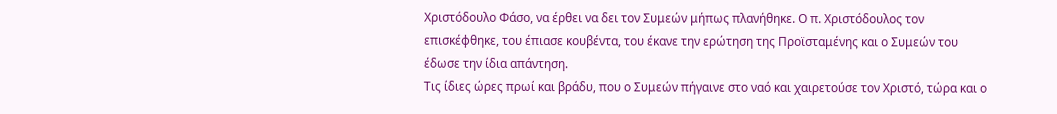Χριστόδουλο Φάσο, να έρθει να δει τον Συμεών μήπως πλανήθηκε. Ο π. Χριστόδουλος τον επισκέφθηκε, του έπιασε κουβέντα, του έκανε την ερώτηση της Προϊσταμένης και ο Συμεών του έδωσε την ίδια απάντηση.
Τις ίδιες ώρες πρωί και βράδυ, που ο Συμεών πήγαινε στο ναό και χαιρετούσε τον Χριστό, τώρα και ο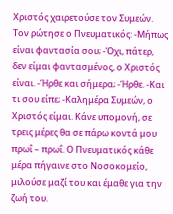Χριστός χαιρετούσε τον Συμεών. Τον ρώτησε ο Πνευματικός: -Μήπως είναι φαντασία σου; -Όχι, πάτερ, δεν είμαι φαντασμένος, ο Χριστός είναι. -Ήρθε και σήμερα; -Ήρθε. -Και τι σου είπε; -Καλημέρα Συμεών, ο Χριστός είμαι. Κάνε υπομονή, σε τρεις μέρες θα σε πάρω κοντά μου πρωΐ – πρωΐ. Ο Πνευματικός κάθε μέρα πήγαινε στο Νοσοκομείο, μιλούσε μαζί του και έμαθε για την ζωή του.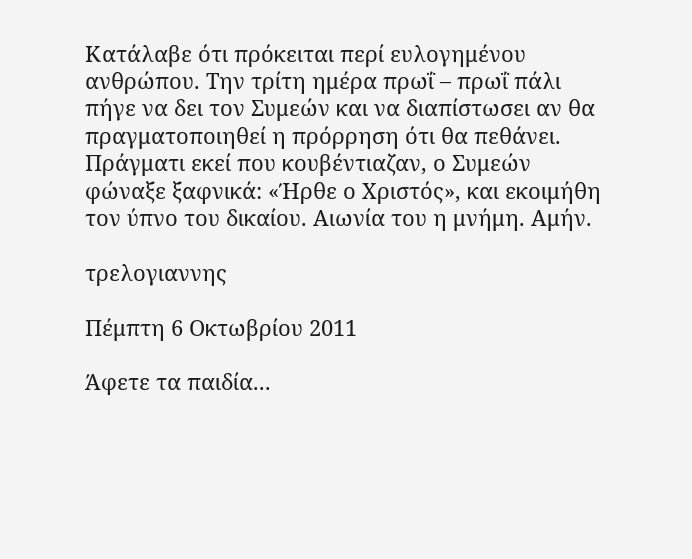Κατάλαβε ότι πρόκειται περί ευλογημένου ανθρώπου. Την τρίτη ημέρα πρωΐ – πρωΐ πάλι πήγε να δει τον Συμεών και να διαπίστωσει αν θα πραγματοποιηθεί η πρόρρηση ότι θα πεθάνει.
Πράγματι εκεί που κουβέντιαζαν, ο Συμεών φώναξε ξαφνικά: «Ήρθε ο Χριστός», και εκοιμήθη τον ύπνο του δικαίου. Αιωνία του η μνήμη. Αμήν.

τρελογιαννης

Πέμπτη 6 Οκτωβρίου 2011

Άφετε τα παιδία...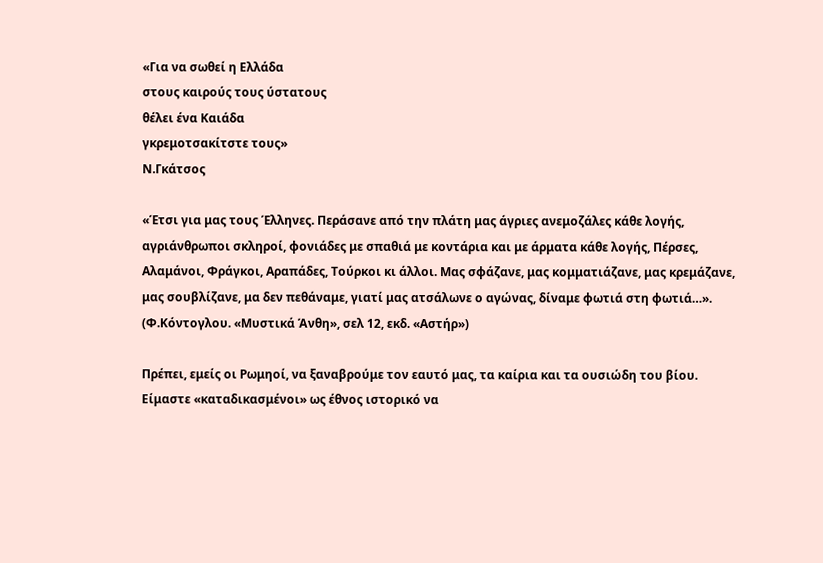«Για να σωθεί η Ελλάδα
στους καιρούς τους ύστατους
θέλει ένα Καιάδα
γκρεμοτσακίτστε τους»
Ν.Γκάτσος

«Έτσι για μας τους Έλληνες. Περάσανε από την πλάτη μας άγριες ανεμοζάλες κάθε λογής, αγριάνθρωποι σκληροί, φονιάδες με σπαθιά με κοντάρια και με άρματα κάθε λογής, Πέρσες, Αλαμάνοι, Φράγκοι, Αραπάδες, Τούρκοι κι άλλοι. Μας σφάζανε, μας κομματιάζανε, μας κρεμάζανε, μας σουβλίζανε, μα δεν πεθάναμε, γιατί μας ατσάλωνε ο αγώνας, δίναμε φωτιά στη φωτιά…». (Φ.Κόντογλου. «Μυστικά Άνθη», σελ 12, εκδ. «Αστήρ»)

Πρέπει, εμείς οι Ρωμηοί, να ξαναβρούμε τον εαυτό μας, τα καίρια και τα ουσιώδη του βίου. Είμαστε «καταδικασμένοι» ως έθνος ιστορικό να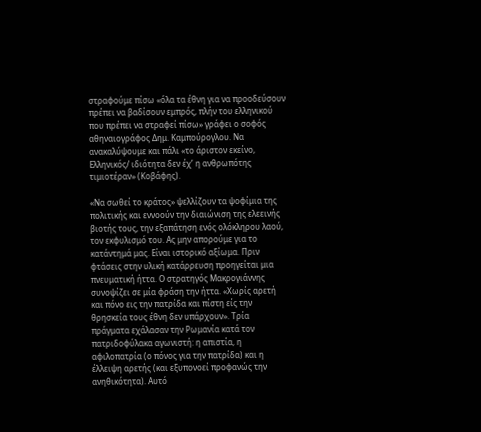στραφούμε πίσω «όλα τα έθνη για να προοδεύσουν πρέπει να βαδίσουν εμπρός, πλήν του ελληνικού που πρέπει να στραφεί πίσω» γράφει ο σοφός αθηναιογράφος Δημ. Καμπούρογλου. Να ανακαλύψουμε και πάλι «το άριστον εκείνο, Ελληνικός/ ιδιότητα δεν έχ’ η ανθρωπότης τιμιοτέραν» (Κοβάφης).

«Να σωθεί το κράτος» ψελλίζουν τα ψοφίμια της πολιτικής και εννοούν την διαιώνιση της ελεεινής βιοτής τους, την εξαπάτηση ενός ολόκληρου λαού, τον εκφυλισμό του. Ας μην απορούμε για το κατάντημά μας. Είναι ιστορικό αξίωμα. Πριν φτάσεις στην υλική κατάρρευση προηγείται μια πνευματική ήττα. Ο στρατηγός Μακρογιάννης συνοψίζει σε μία φράση την ήττα. «Χωρίς αρετή και πόνο εις την πατρίδα και πίστη είς την θρησκεία τους έθνη δεν υπάρχουν». Τρία πράγματα εχάλασαν την Ρωμανία κατά τον πατριδοφύλακα αγωνιστή: η απιστία, η αφιλοπατρία (ο πόνος για την πατρίδα) και η έλλειψη αρετής (και εξυπονοεί προφανώς την ανηθικότητα). Αυτό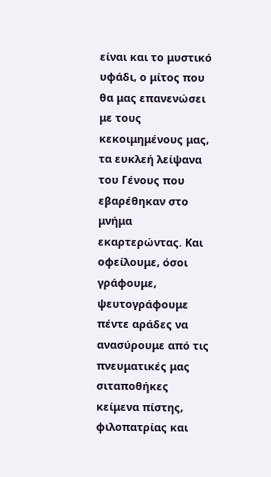είναι και το μυστικό υφάδι, ο μίτος που θα μας επανενώσει με τους κεκοιμημένους μας, τα ευκλεή λείψανα του Γένους που εβαρέθηκαν στο μνήμα εκαρτερώντας. Και οφείλουμε, όσοι γράφουμε, ψευτογράφουμε πέντε αράδες να ανασύρουμε από τις πνευματικές μας σιταποθήκες κείμενα πίστης, φιλοπατρίας και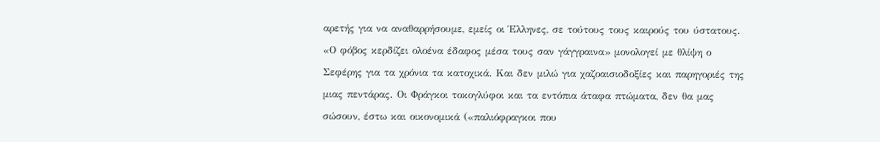αρετής για να αναθαρρήσουμε, εμείς οι Έλληνες, σε τούτους τους καιρούς του ύστατους. «Ο φόβος κερδίζει ολοένα έδαφος μέσα τους σαν γάγγραινα» μονολογεί με θλίψη ο Σεφέρης για τα χρόνια τα κατοχικά. Και δεν μιλώ για χαζοαισιοδοξίες και παρηγοριές της μιας πεντάρας. Οι Φράγκοι τοκογλύφοι και τα εντόπια άταφα πτώματα, δεν θα μας σώσουν, έστω και οικονομικά («παλιόφραγκοι που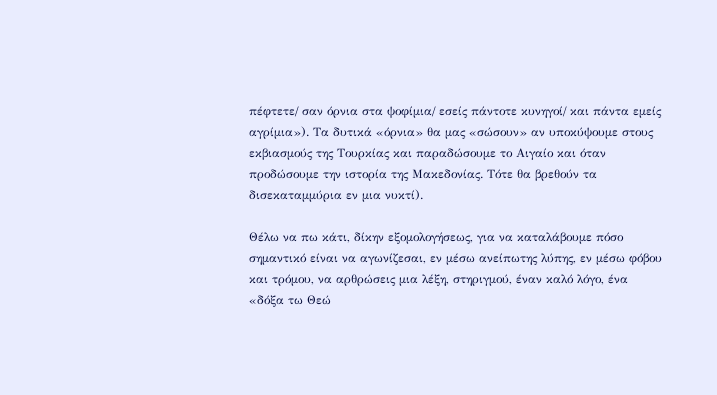πέφτετε/ σαν όρνια στα ψοφίμια/ εσείς πάντοτε κυνηγοί/ και πάντα εμείς αγρίμια»). Τα δυτικά «όρνια» θα μας «σώσουν» αν υποκύψουμε στους εκβιασμούς της Τουρκίας και παραδώσουμε το Αιγαίο και όταν προδώσουμε την ιστορία της Μακεδονίας. Τότε θα βρεθούν τα δισεκαταμμύρια εν μια νυκτί).

Θέλω να πω κάτι, δίκην εξομολογήσεως, για να καταλάβουμε πόσο σημαντικό είναι να αγωνίζεσαι, εν μέσω ανείπωτης λύπης, εν μέσω φόβου και τρόμου, να αρθρώσεις μια λέξη, στηριγμού, έναν καλό λόγο, ένα «δόξα τω Θεώ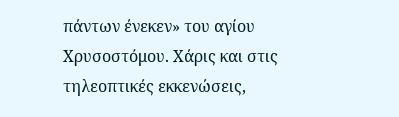πάντων ένεκεν» του αγίου Χρυσοστόμου. Χάρις και στις τηλεοπτικές εκκενώσεις,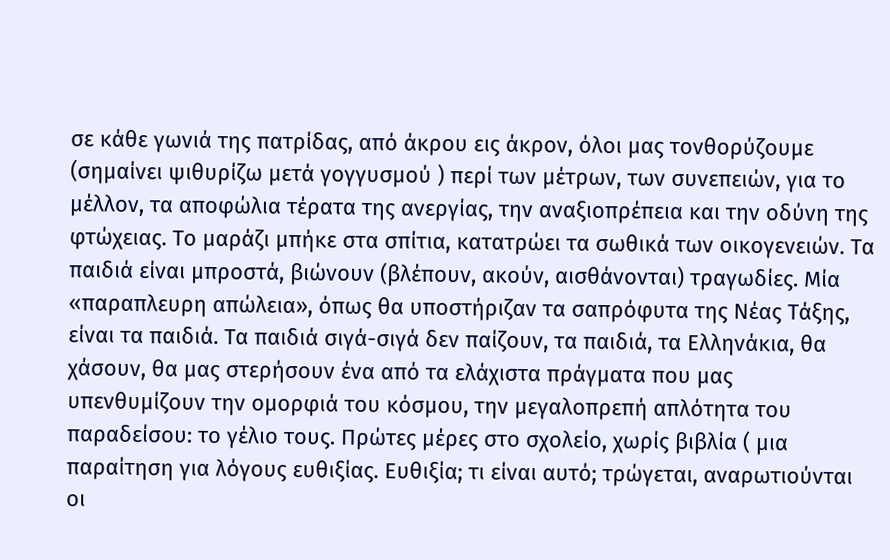σε κάθε γωνιά της πατρίδας, από άκρου εις άκρον, όλοι μας τονθορύζουμε (σημαίνει ψιθυρίζω μετά γογγυσμού ) περί των μέτρων, των συνεπειών, για το μέλλον, τα αποφώλια τέρατα της ανεργίας, την αναξιοπρέπεια και την οδύνη της φτώχειας. Το μαράζι μπήκε στα σπίτια, κατατρώει τα σωθικά των οικογενειών. Τα παιδιά είναι μπροστά, βιώνουν (βλέπουν, ακούν, αισθάνονται) τραγωδίες. Μία «παραπλευρη απώλεια», όπως θα υποστήριζαν τα σαπρόφυτα της Νέας Τάξης, είναι τα παιδιά. Τα παιδιά σιγά-σιγά δεν παίζουν, τα παιδιά, τα Ελληνάκια, θα χάσουν, θα μας στερήσουν ένα από τα ελάχιστα πράγματα που μας υπενθυμίζουν την ομορφιά του κόσμου, την μεγαλοπρεπή απλότητα του παραδείσου: το γέλιο τους. Πρώτες μέρες στο σχολείο, χωρίς βιβλία ( μια παραίτηση για λόγους ευθιξίας. Ευθιξία; τι είναι αυτό; τρώγεται, αναρωτιούνται οι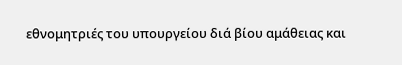εθνομητριές του υπουργείου διά βίου αμάθειας και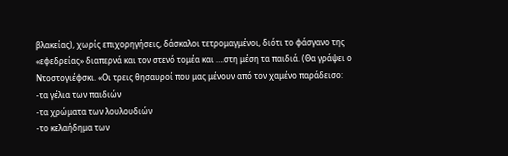βλακείας), χωρίς επιχορηγήσεις, δάσκαλοι τετρομαγμένοι, διότι το φάσγανο της «εφεδρείας» διαπερνά και τον στενό τομέα και ….στη μέση τα παιδιά. (Θα γράψει ο Ντοστογιέφσκι. «Οι τρεις θησαυροί που μας μένουν από τον χαμένο παράδεισο:
-τα γέλια των παιδιών
-τα χρώματα των λουλουδιών
-το κελαήδημα των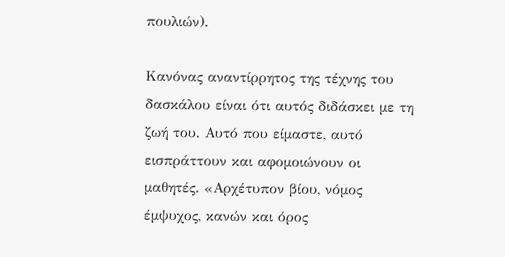πουλιών).

Κανόνας αναντίρρητος της τέχνης του δασκάλου είναι ότι αυτός διδάσκει με τη ζωή του. Αυτό που είμαστε, αυτό εισπράττουν και αφομοιώνουν οι μαθητές. «Αρχέτυπον βίου, νόμος έμψυχος, κανών και όρος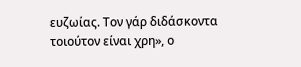ευζωίας. Τον γάρ διδάσκοντα τοιούτον είναι χρη», ο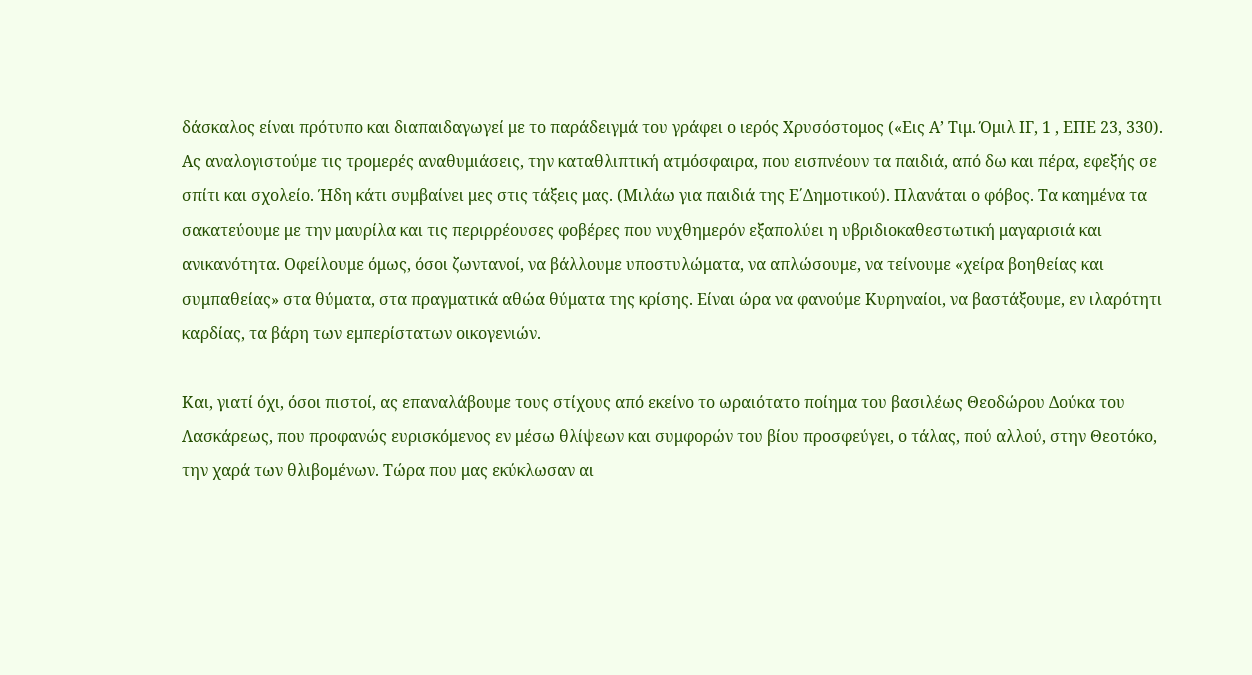δάσκαλος είναι πρότυπο και διαπαιδαγωγεί με το παράδειγμά του γράφει ο ιερός Χρυσόστομος («Εις Α’ Τιμ. Όμιλ ΙΓ, 1 , ΕΠΕ 23, 330). Ας αναλογιστούμε τις τρομερές αναθυμιάσεις, την καταθλιπτική ατμόσφαιρα, που εισπνέουν τα παιδιά, από δω και πέρα, εφεξής σε σπίτι και σχολείο. Ήδη κάτι συμβαίνει μες στις τάξεις μας. (Μιλάω για παιδιά της Ε΄Δημοτικού). Πλανάται ο φόβος. Τα καημένα τα σακατεύουμε με την μαυρίλα και τις περιρρέουσες φοβέρες που νυχθημερόν εξαπολύει η υβριδιοκαθεστωτική μαγαρισιά και ανικανότητα. Οφείλουμε όμως, όσοι ζωντανοί, να βάλλουμε υποστυλώματα, να απλώσουμε, να τείνουμε «χείρα βοηθείας και συμπαθείας» στα θύματα, στα πραγματικά αθώα θύματα της κρίσης. Είναι ώρα να φανούμε Κυρηναίοι, να βαστάξουμε, εν ιλαρότητι καρδίας, τα βάρη των εμπερίστατων οικογενιών.

Και, γιατί όχι, όσοι πιστοί, ας επαναλάβουμε τους στίχους από εκείνο το ωραιότατο ποίημα του βασιλέως Θεοδώρου Δούκα του Λασκάρεως, που προφανώς ευρισκόμενος εν μέσω θλίψεων και συμφορών του βίου προσφεύγει, ο τάλας, πού αλλού, στην Θεοτόκο, την χαρά των θλιβομένων. Τώρα που μας εκύκλωσαν αι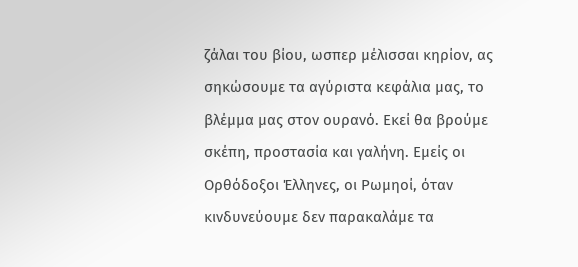ζάλαι του βίου, ωσπερ μέλισσαι κηρίον, ας σηκώσουμε τα αγύριστα κεφάλια μας, το βλέμμα μας στον ουρανό. Εκεί θα βρούμε σκέπη, προστασία και γαλήνη. Εμείς οι Ορθόδοξοι Έλληνες, οι Ρωμηοί, όταν κινδυνεύουμε δεν παρακαλάμε τα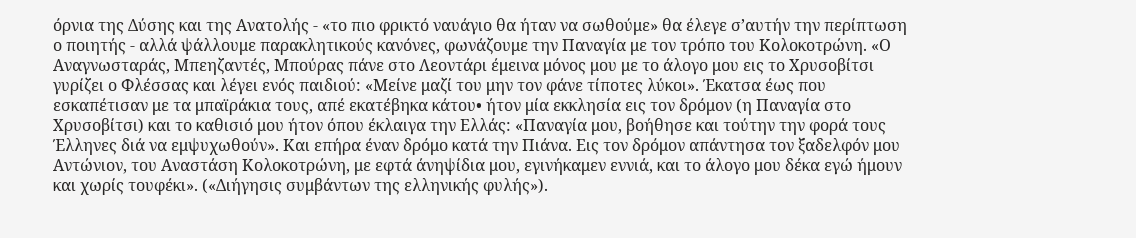όρνια της Δύσης και της Ανατολής - «το πιο φρικτό ναυάγιο θα ήταν να σωθούμε» θα έλεγε σ’αυτήν την περίπτωση ο ποιητής - αλλά ψάλλουμε παρακλητικούς κανόνες, φωνάζουμε την Παναγία με τον τρόπο του Κολοκοτρώνη. «Ο Αναγνωσταράς, Μπεηζαντές, Μπούρας πάνε στο Λεοντάρι έμεινα μόνος μου με το άλογο μου εις το Χρυσοβίτσι γυρίζει ο Φλέσσας και λέγει ενός παιδιού: «Μείνε μαζί του μην τον φάνε τίποτες λύκοι». Έκατσα έως που εσκαπέτισαν με τα μπαϊράκια τους, απέ εκατέβηκα κάτου• ήτον μία εκκλησία εις τον δρόμον (η Παναγία στο Χρυσοβίτσι) και το καθισιό μου ήτον όπου έκλαιγα την Ελλάς: «Παναγία μου, βοήθησε και τούτην την φορά τους Έλληνες διά να εμψυχωθούν». Και επήρα έναν δρόμο κατά την Πιάνα. Εις τον δρόμον απάντησα τον ξαδελφόν μου Αντώνιον, του Αναστάση Κολοκοτρώνη, με εφτά άνηψίδια μου, εγινήκαμεν εννιά, και το άλογο μου δέκα εγώ ήμουν και χωρίς τουφέκι». («Διήγησις συμβάντων της ελληνικής φυλής»).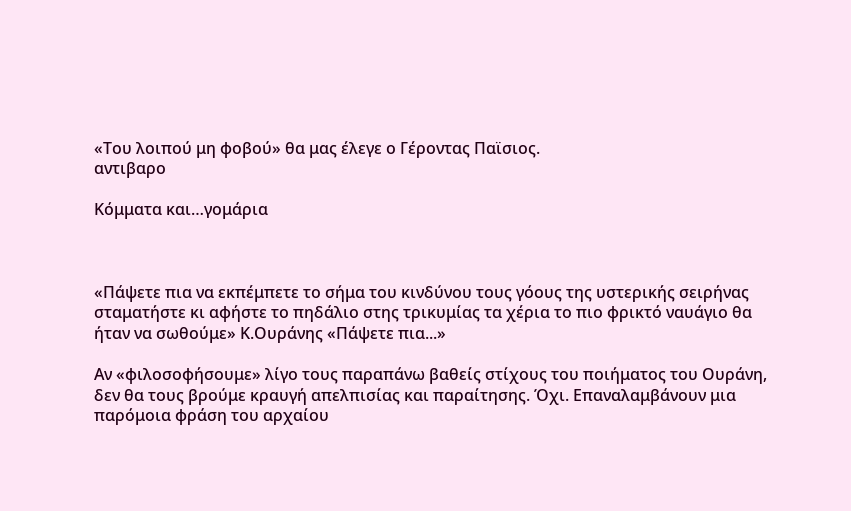«Του λοιπού μη φοβού» θα μας έλεγε ο Γέροντας Παϊσιος.
αντιβαρο

Κόμματα και…γομάρια



«Πάψετε πια να εκπέμπετε το σήμα του κινδύνου τους γόους της υστερικής σειρήνας σταματήστε κι αφήστε το πηδάλιο στης τρικυμίας τα χέρια το πιο φρικτό ναυάγιο θα ήταν να σωθούμε» Κ.Ουράνης «Πάψετε πια...»

Αν «φιλοσοφήσουμε» λίγο τους παραπάνω βαθείς στίχους του ποιήματος του Ουράνη, δεν θα τους βρούμε κραυγή απελπισίας και παραίτησης. Όχι. Επαναλαμβάνουν μια παρόμοια φράση του αρχαίου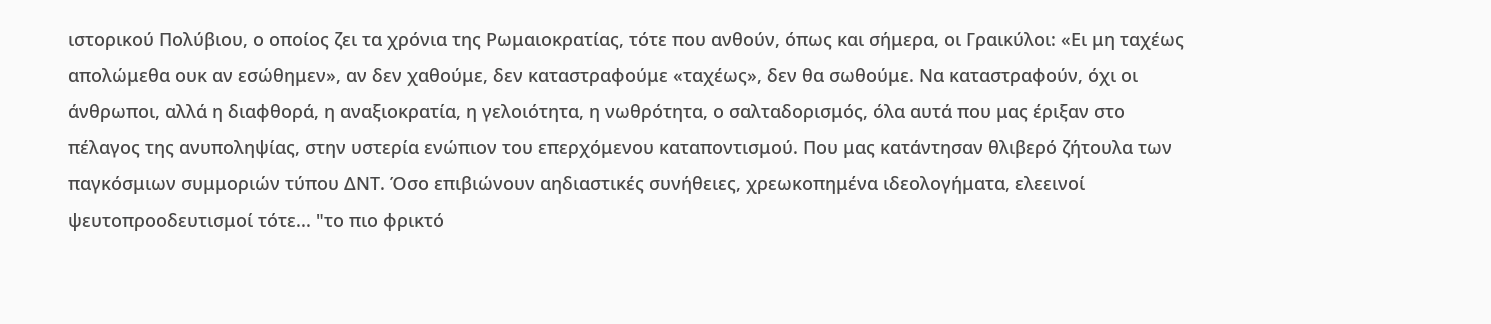ιστορικού Πολύβιου, ο οποίος ζει τα χρόνια της Ρωμαιοκρατίας, τότε που ανθούν, όπως και σήμερα, οι Γραικύλοι: «Ει μη ταχέως απολώμεθα ουκ αν εσώθημεν», αν δεν χαθούμε, δεν καταστραφούμε «ταχέως», δεν θα σωθούμε. Να καταστραφούν, όχι οι άνθρωποι, αλλά η διαφθορά, η αναξιοκρατία, η γελοιότητα, η νωθρότητα, ο σαλταδορισμός, όλα αυτά που μας έριξαν στο πέλαγος της ανυποληψίας, στην υστερία ενώπιον του επερχόμενου καταποντισμού. Που μας κατάντησαν θλιβερό ζήτουλα των παγκόσμιων συμμοριών τύπου ΔΝΤ. Όσο επιβιώνουν αηδιαστικές συνήθειες, χρεωκοπημένα ιδεολογήματα, ελεεινοί ψευτοπροοδευτισμοί τότε... "το πιο φρικτό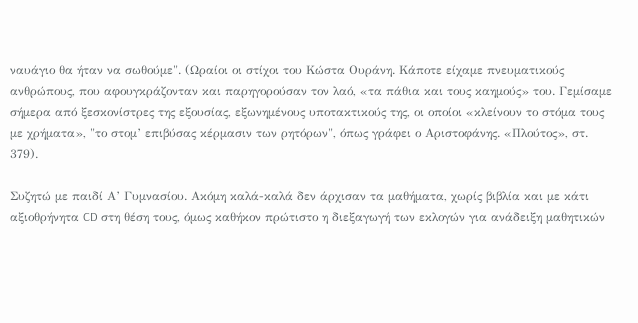ναυάγιο θα ήταν να σωθούμε". (Ωραίοι οι στίχοι του Κώστα Ουράνη. Κάποτε είχαμε πνευματικούς ανθρώπους, που αφουγκράζονταν και παρηγορούσαν τον λαό, «τα πάθια και τους καημούς» του. Γεμίσαμε σήμερα από ξεσκονίστρες της εξουσίας, εξωνημένους υποτακτικούς της, οι οποίοι «κλείνουν το στόμα τους με χρήματα», "το στομ’ επιβύσας κέρμασιν των ρητόρων", όπως γράφει ο Αριστοφάνης. «Πλούτος», στ. 379).

Συζητώ με παιδί Α’ Γυμνασίου. Ακόμη καλά-καλά δεν άρχισαν τα μαθήματα, χωρίς βιβλία και με κάτι αξιοθρήνητα CD στη θέση τους, όμως καθήκον πρώτιστο η διεξαγωγή των εκλογών για ανάδειξη μαθητικών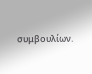συμβουλίων.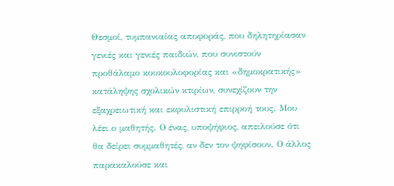Θεσμοί, τυμπανιαίας αποφοράς, που δηλητηρίασαν γενιές και γενιές παιδιών, που συνιστούν προθάλαμο κουκουλοφορίας και «δημοκρατικής» κατάληψης σχολικών κτιρίων, συνεχίζουν την εξαχρειωτική και εκφυλιστική επιρροή τους. Μου λέει ο μαθητής. Ο ένας, υποψήφιος, απειλούσε ότι θα δείρει συμμαθητές, αν δεν τον ψηφίσουν. Ο άλλος παρακαλούσε και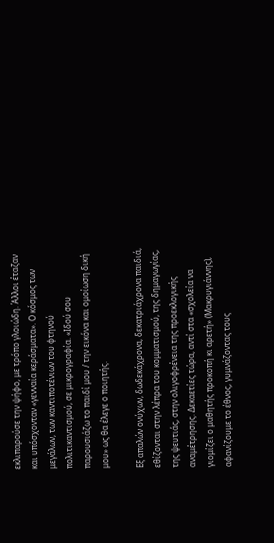εκλιπαρούσε την ψήφο, με τρόπο γλοιώδη. Άλλοι έταζαν και υπόσχονταν «γενναία κεράσματα». Ο κόσμος των μεγάλων, των καντιποτένιων του φτηνού πολιτικαντισμού, σε μικρογραφία. «Ιδού σου παρουσιάζω το παιδί μου / την εικόνα και ομοίωση δική μου» ως θα έλεγε ο ποιητής.

Εξ απαλών ονύχων, δωδεκάχρονα, δεκατριάχρονα παιδιά, εθίζονται στην λέπρα του κομματισμού, της δημαγωγίας, της ψευτιάς, στην ολιγοφρένεια της προεκλογικής αναμέτρησης. Δεκαετίες τώρα, αντί στα «σχολεία να γιομίζει ο μαθητής προκοπή κι αρετή» (Μακρυγιάννης), αφανίζουμε το έθνος, γυμνάζοντας τους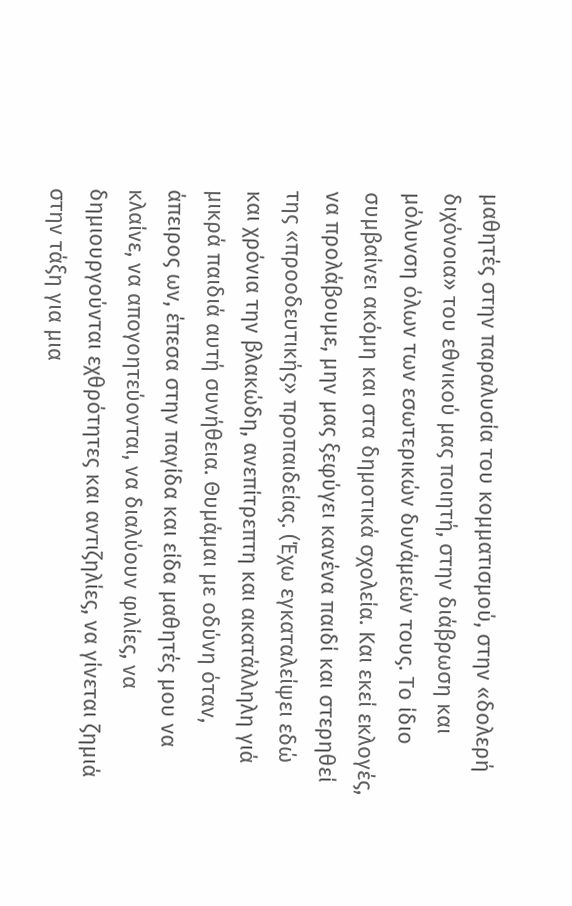μαθητές στην παραλυσία του κομματισμού, στην «δολερή διχόνοια» του εθνικού μας ποιητή, στην διάβρωση και μόλυνση όλων των εσωτερικών δυνάμεών τους. Το ίδιο συμβαίνει ακόμη και στα δημοτικά σχολεία. Και εκεί εκλογές, να προλάβουμε, μην μας ξεφύγει κανένα παιδί και στερηθεί της «προοδευτικής» προπαιδείας. (Έχω εγκαταλείψει εδώ και χρόνια την βλακώδη, ανεπίτρεπτη και ακατάλληλη γιά μικρά παιδιά αυτή συνήθεια. Θυμάμαι με οδύνη όταν, άπειρος ων, έπεσα στην παγίδα και είδα μαθητές μου να κλαίνε, να απογοητεύονται, να διαλύουν φιλίες, να δημιουργούνται εχθρότητες και αντιζηλίες, να γίνεται ζημιά στην τάξη για μια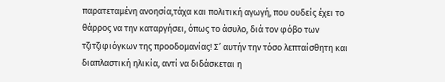παρατεταμένη ανοησία,τάχα και πολιτική αγωγή, που ουδείς έχει το θάρρος να την καταργήσει, όπως το άσυλο, διά τον φόβο των τζιτζιφιόγκων της προοδομανίας! Σ’ αυτήν την τόσο λεπταίσθητη και διαπλαστική ηλικία, αντί να διδάσκεται η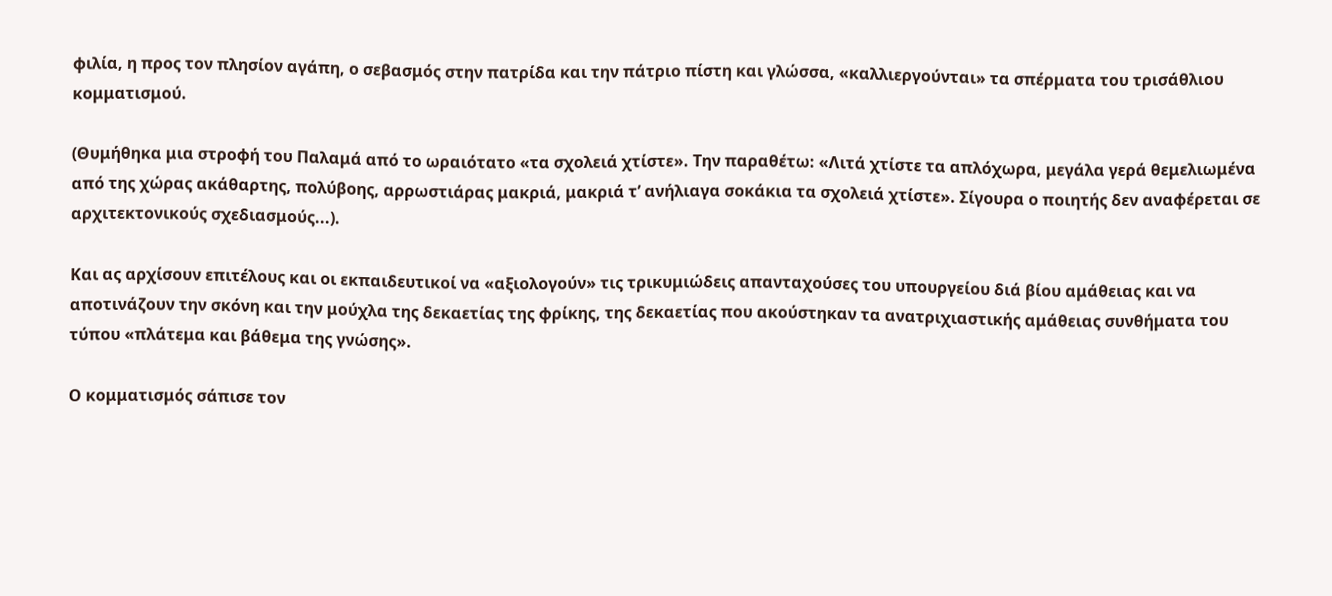φιλία, η προς τον πλησίον αγάπη, ο σεβασμός στην πατρίδα και την πάτριο πίστη και γλώσσα, «καλλιεργούνται» τα σπέρματα του τρισάθλιου κομματισμού.

(Θυμήθηκα μια στροφή του Παλαμά από το ωραιότατο «τα σχολειά χτίστε». Την παραθέτω: «Λιτά χτίστε τα απλόχωρα, μεγάλα γερά θεμελιωμένα από της χώρας ακάθαρτης, πολύβοης, αρρωστιάρας μακριά, μακριά τ’ ανήλιαγα σοκάκια τα σχολειά χτίστε». Σίγουρα ο ποιητής δεν αναφέρεται σε αρχιτεκτονικούς σχεδιασμούς...).

Και ας αρχίσουν επιτέλους και οι εκπαιδευτικοί να «αξιολογούν» τις τρικυμιώδεις απανταχούσες του υπουργείου διά βίου αμάθειας και να αποτινάζουν την σκόνη και την μούχλα της δεκαετίας της φρίκης, της δεκαετίας που ακούστηκαν τα ανατριχιαστικής αμάθειας συνθήματα του τύπου «πλάτεμα και βάθεμα της γνώσης».

Ο κομματισμός σάπισε τον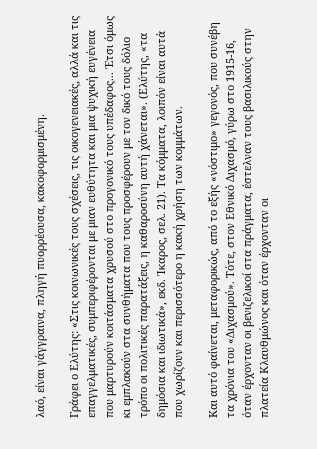λαό, είναι γάγγραινα, πληγή πυορρέουσα, κακοφορμισμένη.

Γράφει ο Ελύτης: «Στις κοινωνικές τους σχέσεις, τις οικογενειακές, αλλά και τις επαγγελματικές, συμπεριφέρονται με μιαν ευθύτητα και μια ψυχική ευγένεια που μαρτυρούν κοιτάσματα χρυσού στο προγονικό τους υπέδαφος... Έτσι όμως κι εμπλακούν στα συνθήματα που τους προσφέρουν με τον δικό τους δόλιο τρόπο οι πολιτικές παρατάξεις, η καθαροσύνη αυτή χάνεται». (Ελύτης, «τα δημόσια και ιδιωτικά», εκδ. Ίκαρος, σελ. 21). Τα κόμματα, λοιπόν είναι αυτά που χωρίζουν και περισσότερο η κακή χρήση των κομμάτων.

Και αυτό φαίνεται, μεταφορικώς, από το εξής «νόστιμο» γεγονός, που συνέβη τα χρόνια του «Διχασμού». Τότε, στον Εθνικό Διχασμό, γύρω στο 1915-16, όταν έρχονταν οι βενιζελικοί στα πράγματα, έστελναν τους βασιλικούς στην πλατεία Κλαυθμώνος και όταν έρχονταν οι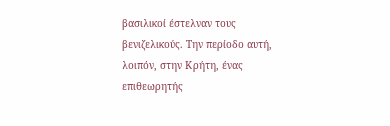βασιλικοί έστελναν τους βενιζελικούς. Την περίοδο αυτή, λοιπόν, στην Κρήτη, ένας επιθεωρητής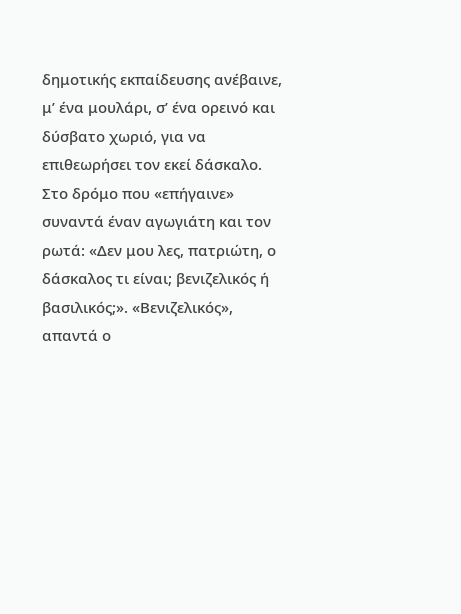δημοτικής εκπαίδευσης ανέβαινε, μ’ ένα μουλάρι, σ’ ένα ορεινό και δύσβατο χωριό, για να επιθεωρήσει τον εκεί δάσκαλο. Στο δρόμο που «επήγαινε» συναντά έναν αγωγιάτη και τον ρωτά: «Δεν μου λες, πατριώτη, ο δάσκαλος τι είναι; βενιζελικός ή βασιλικός;». «Βενιζελικός», απαντά ο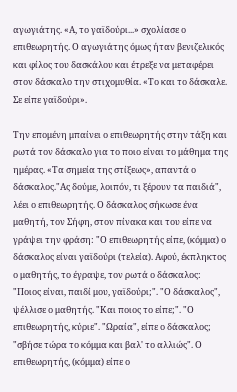αγωγιάτης. «Α, το γαϊδούρι...» σχολίασε ο επιθεωρητής. Ο αγωγιάτης όμως ήταν βενιζελικός και φίλος του δασκάλου και έτρεξε να μεταφέρει στον δάσκαλο την στιχομυθία. «Το και το δάσκαλε. Σε είπε γαϊδούρι».

Την επομένη μπαίνει ο επιθεωρητής στην τάξη και ρωτά τον δάσκαλο για το ποιο είναι το μάθημα της ημέρας. «Τα σημεία της στίξεως», απαντά ο δάσκαλος."Ας δούμε, λοιπόν, τι ξέρουν τα παιδιά", λέει ο επιθεωρητής. Ο δάσκαλος σήκωσε ένα μαθητή, τον Σήφη, στον πίνακα και του είπε να γράψει την φράση: "Ο επιθεωρητής είπε, (κόμμα) ο δάσκαλος είναι γαϊδούρι (τελεία). Αφού, έκπληκτος ο μαθητής, το έγραψε, τον ρωτά ο δάσκαλος: "Ποιος είναι, παιδί μου, γαϊδούρι;". "Ο δάσκαλος", ψέλλισε ο μαθητής. "Και ποιος το είπε;". "Ο επιθεωρητής, κύριε". "Ωραία", είπε ο δάσκαλος; "σβήσε τώρα το κόμμα και βαλ' το αλλιώς". Ο επιθεωρητής, (κόμμα) είπε ο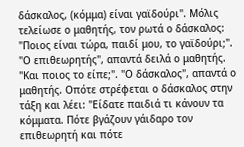δάσκαλος, (κόμμα) είναι γαϊδούρι". Μόλις τελείωσε ο μαθητής, τον ρωτά ο δάσκαλος: "Ποιος είναι τώρα, παιδί μου, το γαϊδούρι;". "Ο επιθεωρητής", απαντά δειλά ο μαθητής. "Και ποιος το είπε;". "Ο δάσκαλος", απαντά ο μαθητής. Οπότε στρέφεται ο δάσκαλος στην τάξη και λέει: "Είδατε παιδιά τι κάνουν τα κόμματα. Πότε βγάζουν γάιδαρο τον επιθεωρητή και πότε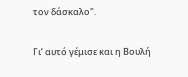τον δάσκαλο".

Γι’ αυτό γέμισε και η Βουλή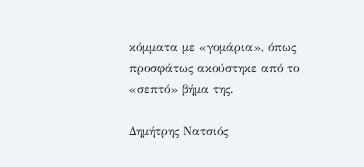κόμματα με «γομάρια», όπως προσφάτως ακούστηκε από το «σεπτό» βήμα της.

Δημήτρης Νατσιός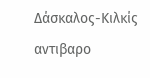Δάσκαλος-Κιλκίς
αντιβαρο